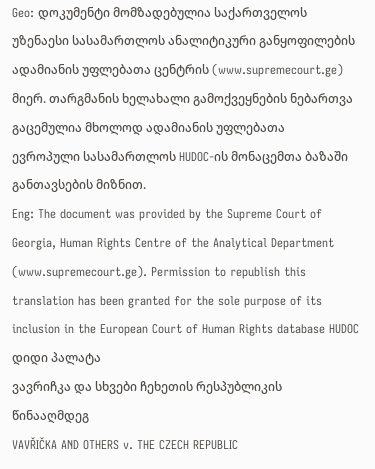Geo: დოკუმენტი მომზადებულია საქართველოს უზენაესი სასამართლოს ანალიტიკური განყოფილების ადამიანის უფლებათა ცენტრის (www.supremecourt.ge) მიერ. თარგმანის ხელახალი გამოქვეყნების ნებართვა გაცემულია მხოლოდ ადამიანის უფლებათა ევროპული სასამართლოს HUDOC-ის მონაცემთა ბაზაში განთავსების მიზნით.
Eng: The document was provided by the Supreme Court of Georgia, Human Rights Centre of the Analytical Department (www.supremecourt.ge). Permission to republish this translation has been granted for the sole purpose of its inclusion in the European Court of Human Rights database HUDOC
დიდი პალატა
ვავრიჩკა და სხვები ჩეხეთის რესპუბლიკის წინააღმდეგ
VAVŘIČKA AND OTHERS v. THE CZECH REPUBLIC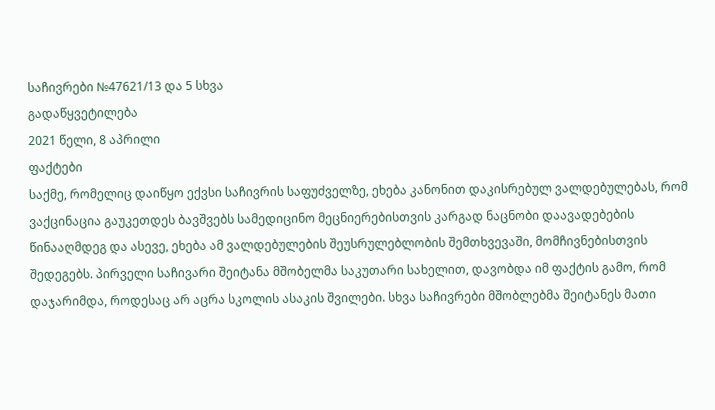საჩივრები №47621/13 და 5 სხვა
გადაწყვეტილება
2021 წელი, 8 აპრილი
ფაქტები
საქმე, რომელიც დაიწყო ექვსი საჩივრის საფუძველზე, ეხება კანონით დაკისრებულ ვალდებულებას, რომ ვაქცინაცია გაუკეთდეს ბავშვებს სამედიცინო მეცნიერებისთვის კარგად ნაცნობი დაავადებების წინააღმდეგ და ასევე, ეხება ამ ვალდებულების შეუსრულებლობის შემთხვევაში, მომჩივნებისთვის შედეგებს. პირველი საჩივარი შეიტანა მშობელმა საკუთარი სახელით, დავობდა იმ ფაქტის გამო, რომ დაჯარიმდა, როდესაც არ აცრა სკოლის ასაკის შვილები. სხვა საჩივრები მშობლებმა შეიტანეს მათი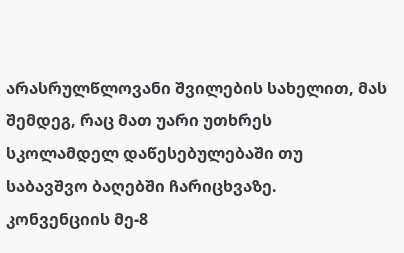არასრულწლოვანი შვილების სახელით, მას შემდეგ, რაც მათ უარი უთხრეს სკოლამდელ დაწესებულებაში თუ საბავშვო ბაღებში ჩარიცხვაზე.
კონვენციის მე-8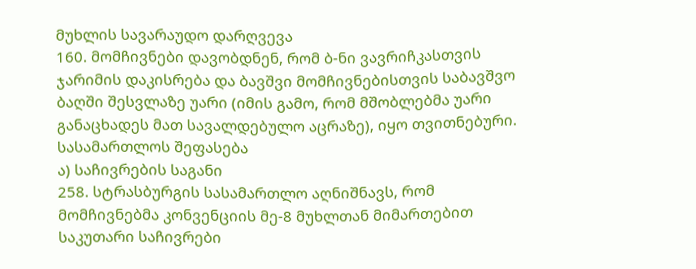მუხლის სავარაუდო დარღვევა
160. მომჩივნები დავობდნენ, რომ ბ-ნი ვავრიჩკასთვის ჯარიმის დაკისრება და ბავშვი მომჩივნებისთვის საბავშვო ბაღში შესვლაზე უარი (იმის გამო, რომ მშობლებმა უარი განაცხადეს მათ სავალდებულო აცრაზე), იყო თვითნებური.
სასამართლოს შეფასება
ა) საჩივრების საგანი
258. სტრასბურგის სასამართლო აღნიშნავს, რომ მომჩივნებმა კონვენციის მე-8 მუხლთან მიმართებით საკუთარი საჩივრები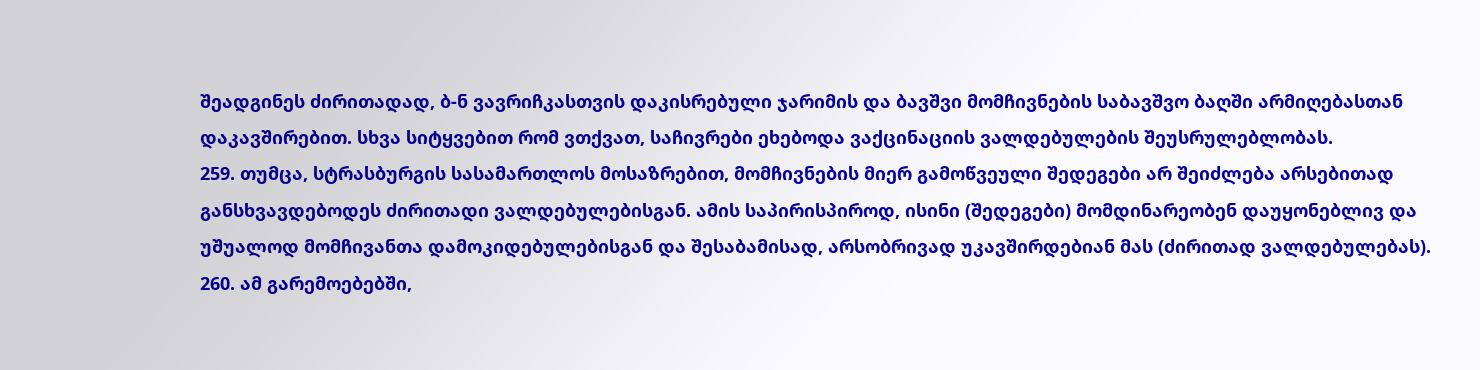შეადგინეს ძირითადად, ბ-ნ ვავრიჩკასთვის დაკისრებული ჯარიმის და ბავშვი მომჩივნების საბავშვო ბაღში არმიღებასთან დაკავშირებით. სხვა სიტყვებით რომ ვთქვათ, საჩივრები ეხებოდა ვაქცინაციის ვალდებულების შეუსრულებლობას.
259. თუმცა, სტრასბურგის სასამართლოს მოსაზრებით, მომჩივნების მიერ გამოწვეული შედეგები არ შეიძლება არსებითად განსხვავდებოდეს ძირითადი ვალდებულებისგან. ამის საპირისპიროდ, ისინი (შედეგები) მომდინარეობენ დაუყონებლივ და უშუალოდ მომჩივანთა დამოკიდებულებისგან და შესაბამისად, არსობრივად უკავშირდებიან მას (ძირითად ვალდებულებას).
260. ამ გარემოებებში,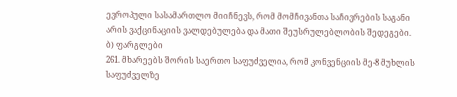ევროპული სასამართლო მიიჩნევს, რომ მომჩივანთა საჩივრების საგანი არის ვაქცინაციის ვალდებულება და მათი შეუსრულებლობის შედეგები.
ბ) ფარგლები
261. მხარეებს შორის საერთო საფუძველია, რომ კონვენციის მე-8 მუხლის საფუძველზე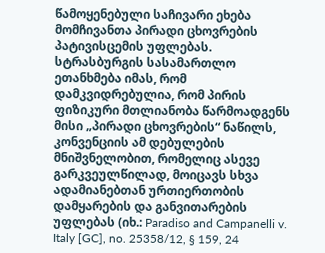წამოყენებული საჩივარი ეხება მომჩივანთა პირადი ცხოვრების პატივისცემის უფლებას. სტრასბურგის სასამართლო ეთანხმება იმას, რომ დამკვიდრებულია, რომ პირის ფიზიკური მთლიანობა წარმოადგენს მისი „პირადი ცხოვრების“ ნაწილს, კონვენციის ამ დებულების მნიშვნელობით, რომელიც ასევე გარკვეულწილად, მოიცავს სხვა ადამიანებთან ურთიერთობის დამყარების და განვითარების უფლებას (იხ.: Paradiso and Campanelli v. Italy [GC], no. 25358/12, § 159, 24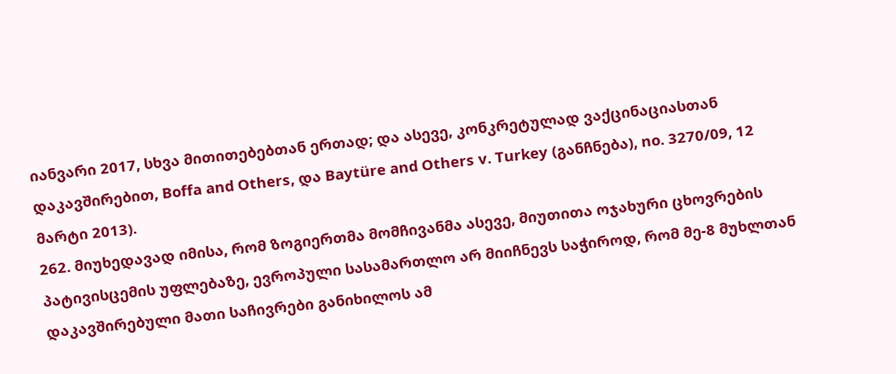იანვარი 2017, სხვა მითითებებთან ერთად; და ასევე, კონკრეტულად ვაქცინაციასთან დაკავშირებით, Boffa and Others, და Baytüre and Others v. Turkey (განჩნება), no. 3270/09, 12 მარტი 2013).
262. მიუხედავად იმისა, რომ ზოგიერთმა მომჩივანმა ასევე, მიუთითა ოჯახური ცხოვრების პატივისცემის უფლებაზე, ევროპული სასამართლო არ მიიჩნევს საჭიროდ, რომ მე-8 მუხლთან დაკავშირებული მათი საჩივრები განიხილოს ამ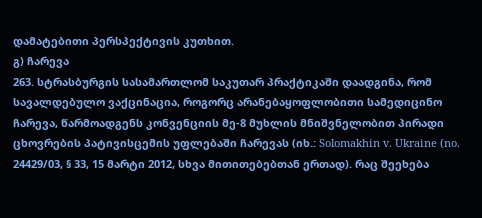დამატებითი პერსპექტივის კუთხით.
გ) ჩარევა
263. სტრასბურგის სასამართლომ საკუთარ პრაქტიკაში დაადგინა, რომ სავალდებულო ვაქცინაცია, როგორც არანებაყოფლობითი სამედიცინო ჩარევა, წარმოადგენს კონვენციის მე-8 მუხლის მნიშვნელობით პირადი ცხოვრების პატივისცემის უფლებაში ჩარევას (იხ.: Solomakhin v. Ukraine (no. 24429/03, § 33, 15 მარტი 2012, სხვა მითითებებთან ერთად). რაც შეეხება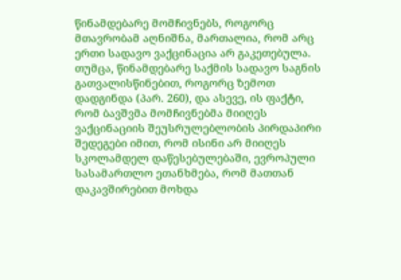წინამდებარე მომჩივნებს, როგორც მთავრობამ აღნიშნა, მართალია, რომ არც ერთი სადავო ვაქცინაცია არ გაკეთებულა. თუმცა, წინამდებარე საქმის სადავო საგნის გათვალისწინებით, როგორც ზემოთ დადგინდა (პარ. 260), და ასევე, ის ფაქტი, რომ ბავშვმა მომჩივნებმა მიიღეს ვაქცინაციის შეუსრულებლობის პირდაპირი შედეგები იმით, რომ ისინი არ მიიღეს სკოლამდელ დაწესებულებაში, ევროპული სასამართლო ეთანხმება, რომ მათთან დაკავშირებით მოხდა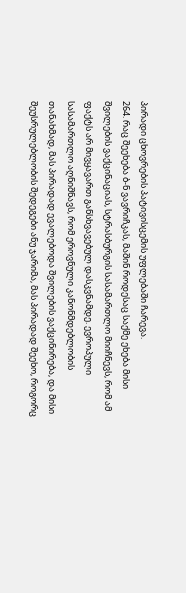პირადი ცხოვრების პატივისცემის უფლებაში ჩარევა.
264. რაც შეეხება ბ-ნ ვავრიჩკას, მაშინ როდესაც საქმე ეხება მისი შვილების ვაქცინაციას, სტრასბურგის სასამართლო მიიჩნევს, რომ ამ ფაქტს არ მივყავართ განსხვავებულ დასკვნამდე. ევროპული სასამართლო აღნიშნავს, რომ ეროვნული კანონმდებლობის თანახმად, მას პირადად ევალებოდა შვილების ვაქცინირება, და მისი შეუსრულებლობის შედეგები ანუ ჯარიმა, მას პირადად შეეხო, როგორც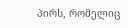პირს, რომელიც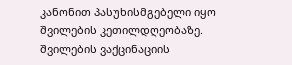კანონით პასუხისმგებელი იყო შვილების კეთილდღეობაზე. შვილების ვაქცინაციის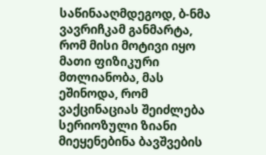საწინააღმდეგოდ, ბ-ნმა ვავრიჩკამ განმარტა, რომ მისი მოტივი იყო მათი ფიზიკური მთლიანობა, მას ეშინოდა, რომ ვაქცინაციას შეიძლება სერიოზული ზიანი მიეყენებინა ბავშვების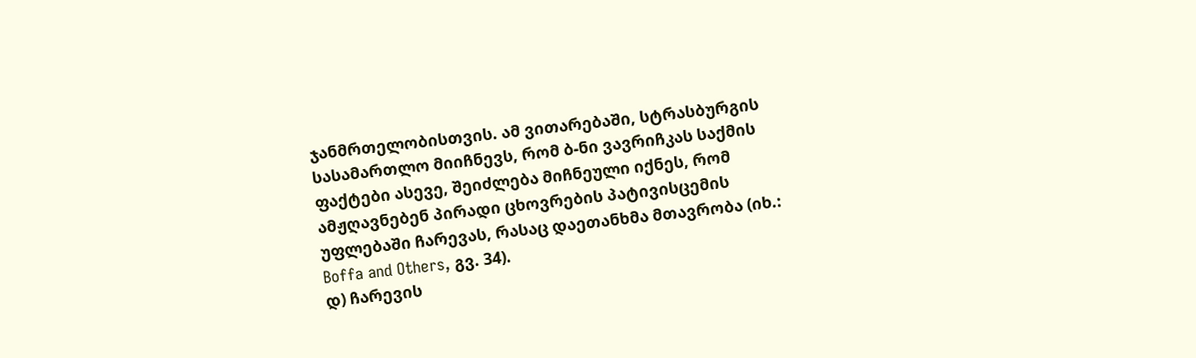ჯანმრთელობისთვის. ამ ვითარებაში, სტრასბურგის სასამართლო მიიჩნევს, რომ ბ-ნი ვავრიჩკას საქმის ფაქტები ასევე, შეიძლება მიჩნეული იქნეს, რომ ამჟღავნებენ პირადი ცხოვრების პატივისცემის უფლებაში ჩარევას, რასაც დაეთანხმა მთავრობა (იხ.: Boffa and Others, გვ. 34).
დ) ჩარევის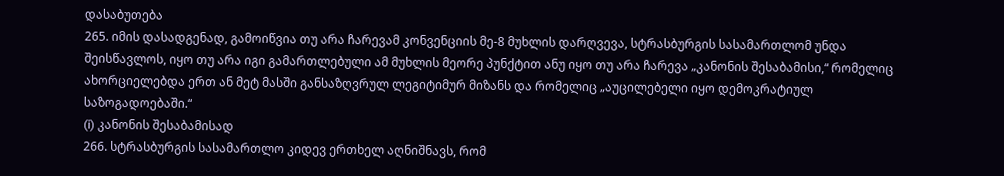დასაბუთება
265. იმის დასადგენად, გამოიწვია თუ არა ჩარევამ კონვენციის მე-8 მუხლის დარღვევა, სტრასბურგის სასამართლომ უნდა შეისწავლოს, იყო თუ არა იგი გამართლებული ამ მუხლის მეორე პუნქტით ანუ იყო თუ არა ჩარევა „კანონის შესაბამისი,“ რომელიც ახორციელებდა ერთ ან მეტ მასში განსაზღვრულ ლეგიტიმურ მიზანს და რომელიც „აუცილებელი იყო დემოკრატიულ საზოგადოებაში.“
(i) კანონის შესაბამისად
266. სტრასბურგის სასამართლო კიდევ ერთხელ აღნიშნავს, რომ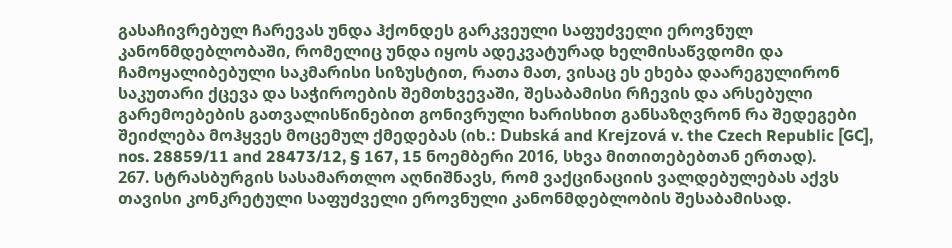გასაჩივრებულ ჩარევას უნდა ჰქონდეს გარკვეული საფუძველი ეროვნულ კანონმდებლობაში, რომელიც უნდა იყოს ადეკვატურად ხელმისაწვდომი და ჩამოყალიბებული საკმარისი სიზუსტით, რათა მათ, ვისაც ეს ეხება დაარეგულირონ საკუთარი ქცევა და საჭიროების შემთხვევაში, შესაბამისი რჩევის და არსებული გარემოებების გათვალისწინებით გონივრული ხარისხით განსაზღვრონ რა შედეგები შეიძლება მოჰყვეს მოცემულ ქმედებას (იხ.: Dubská and Krejzová v. the Czech Republic [GC], nos. 28859/11 and 28473/12, § 167, 15 ნოემბერი 2016, სხვა მითითებებთან ერთად).
267. სტრასბურგის სასამართლო აღნიშნავს, რომ ვაქცინაციის ვალდებულებას აქვს თავისი კონკრეტული საფუძველი ეროვნული კანონმდებლობის შესაბამისად.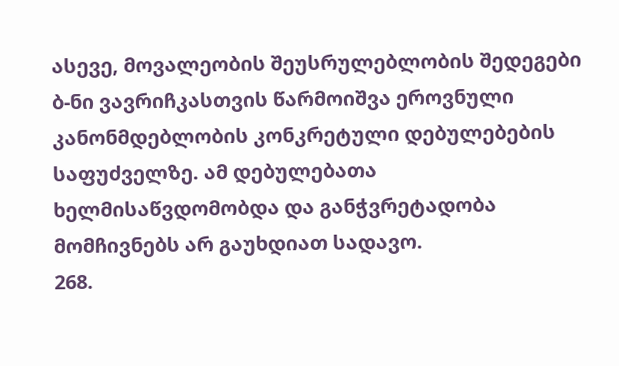ასევე, მოვალეობის შეუსრულებლობის შედეგები ბ-ნი ვავრიჩკასთვის წარმოიშვა ეროვნული კანონმდებლობის კონკრეტული დებულებების საფუძველზე. ამ დებულებათა ხელმისაწვდომობდა და განჭვრეტადობა მომჩივნებს არ გაუხდიათ სადავო.
268.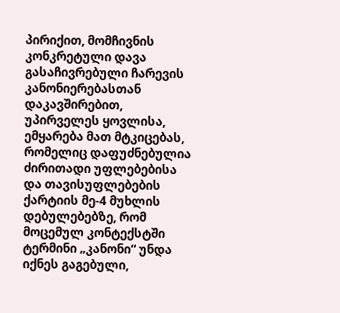პირიქით, მომჩივნის კონკრეტული დავა გასაჩივრებული ჩარევის კანონიერებასთან დაკავშირებით, უპირველეს ყოვლისა, ემყარება მათ მტკიცებას, რომელიც დაფუძნებულია ძირითადი უფლებებისა და თავისუფლებების ქარტიის მე‑4 მუხლის დებულებებზე, რომ მოცემულ კონტექსტში ტერმინი „კანონი“ უნდა იქნეს გაგებული,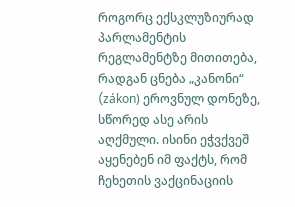როგორც ექსკლუზიურად პარლამენტის რეგლამენტზე მითითება, რადგან ცნება „კანონი“ (zákon) ეროვნულ დონეზე, სწორედ ასე არის აღქმული. ისინი ეჭვქვეშ აყენებენ იმ ფაქტს, რომ ჩეხეთის ვაქცინაციის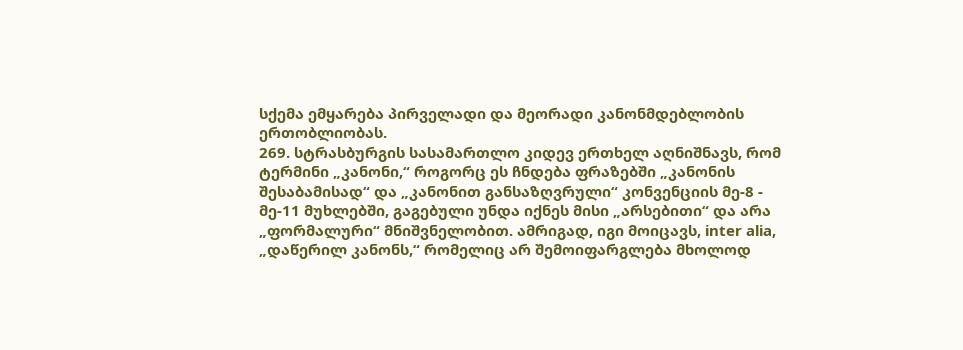სქემა ემყარება პირველადი და მეორადი კანონმდებლობის ერთობლიობას.
269. სტრასბურგის სასამართლო კიდევ ერთხელ აღნიშნავს, რომ ტერმინი „კანონი,“ როგორც ეს ჩნდება ფრაზებში „კანონის შესაბამისად“ და „კანონით განსაზღვრული“ კონვენციის მე-8 - მე-11 მუხლებში, გაგებული უნდა იქნეს მისი „არსებითი“ და არა „ფორმალური“ მნიშვნელობით. ამრიგად, იგი მოიცავს, inter alia, „დაწერილ კანონს,“ რომელიც არ შემოიფარგლება მხოლოდ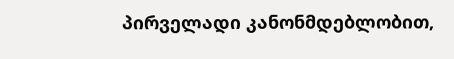პირველადი კანონმდებლობით,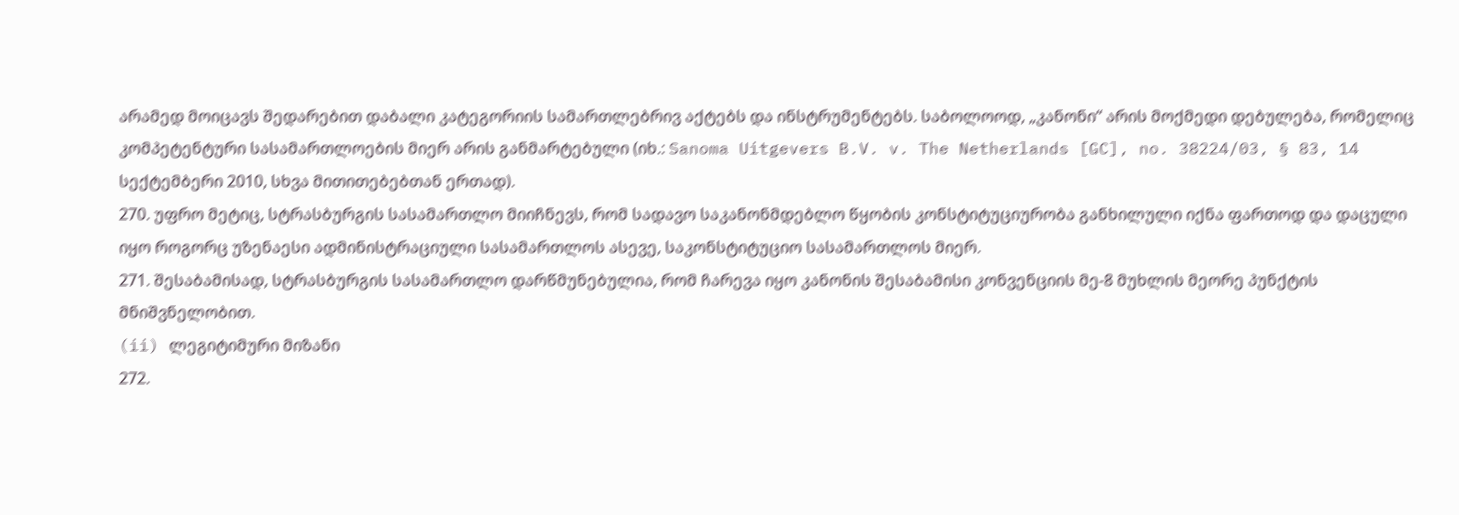არამედ მოიცავს შედარებით დაბალი კატეგორიის სამართლებრივ აქტებს და ინსტრუმენტებს. საბოლოოდ, „კანონი“ არის მოქმედი დებულება, რომელიც კომპეტენტური სასამართლოების მიერ არის განმარტებული (იხ.: Sanoma Uitgevers B.V. v. The Netherlands [GC], no. 38224/03, § 83, 14 სექტემბერი 2010, სხვა მითითებებთან ერთად).
270. უფრო მეტიც, სტრასბურგის სასამართლო მიიჩნევს, რომ სადავო საკანონმდებლო წყობის კონსტიტუციურობა განხილული იქნა ფართოდ და დაცული იყო როგორც უზენაესი ადმინისტრაციული სასამართლოს ასევე, საკონსტიტუციო სასამართლოს მიერ.
271. შესაბამისად, სტრასბურგის სასამართლო დარწმუნებულია, რომ ჩარევა იყო კანონის შესაბამისი კონვენციის მე-8 მუხლის მეორე პუნქტის მნიშვნელობით.
(ii) ლეგიტიმური მიზანი
272.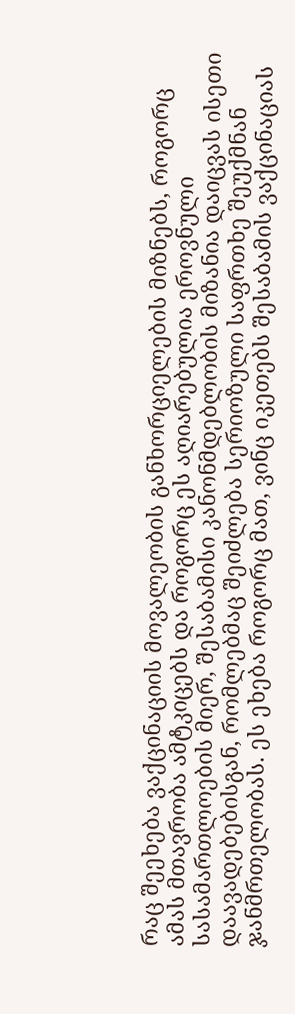რაც შეეხება ვაქცინაციის მოვალეობის განხორციელების მიზნებს, როგორც ამას მთავრობა ამტკიცებს და როგორც ეს აღიარებულია ეროვნული სასამართლოების მიერ, შესაბამისი კანონმდებლობის მიზანია დაიცვას ისეთი დაავადებებისგან, რომლებმაც შეიძლება სერიოზული საფრთხე შეუქმნან ჯანმრთელობას. ეს ეხება როგორც მათ, ვინც იკეთებს შესაბამის ვაქცინაციას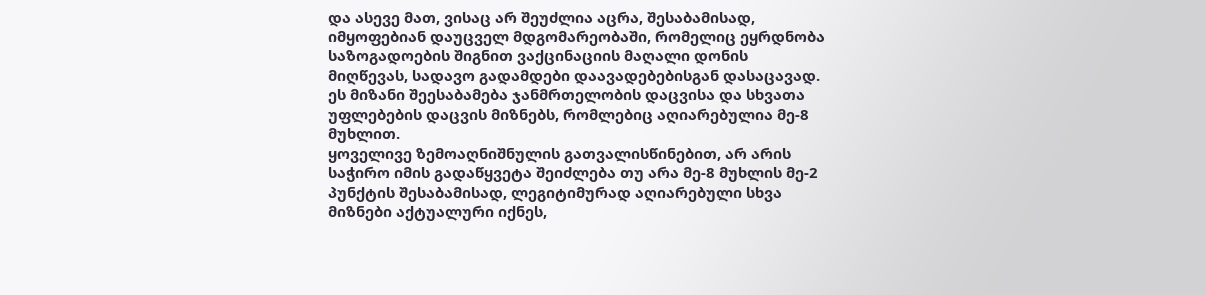და ასევე მათ, ვისაც არ შეუძლია აცრა, შესაბამისად, იმყოფებიან დაუცველ მდგომარეობაში, რომელიც ეყრდნობა საზოგადოების შიგნით ვაქცინაციის მაღალი დონის მიღწევას, სადავო გადამდები დაავადებებისგან დასაცავად. ეს მიზანი შეესაბამება ჯანმრთელობის დაცვისა და სხვათა უფლებების დაცვის მიზნებს, რომლებიც აღიარებულია მე-8 მუხლით.
ყოველივე ზემოაღნიშნულის გათვალისწინებით, არ არის საჭირო იმის გადაწყვეტა შეიძლება თუ არა მე-8 მუხლის მე-2 პუნქტის შესაბამისად, ლეგიტიმურად აღიარებული სხვა მიზნები აქტუალური იქნეს,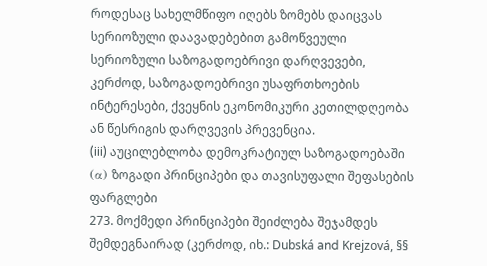როდესაც სახელმწიფო იღებს ზომებს დაიცვას სერიოზული დაავადებებით გამოწვეული სერიოზული საზოგადოებრივი დარღვევები, კერძოდ, საზოგადოებრივი უსაფრთხოების ინტერესები, ქვეყნის ეკონომიკური კეთილდღეობა ან წესრიგის დარღვევის პრევენცია.
(iii) აუცილებლობა დემოკრატიულ საზოგადოებაში
(α) ზოგადი პრინციპები და თავისუფალი შეფასების ფარგლები
273. მოქმედი პრინციპები შეიძლება შეჯამდეს შემდეგნაირად (კერძოდ, იხ.: Dubská and Krejzová, §§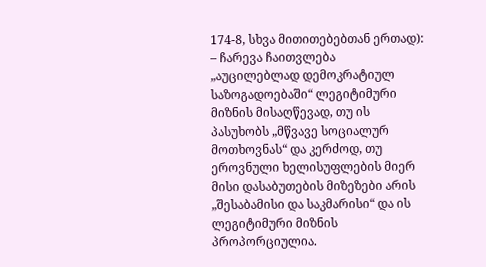174-8, სხვა მითითებებთან ერთად):
– ჩარევა ჩაითვლება „აუცილებლად დემოკრატიულ საზოგადოებაში“ ლეგიტიმური მიზნის მისაღწევად, თუ ის პასუხობს „მწვავე სოციალურ მოთხოვნას“ და კერძოდ, თუ ეროვნული ხელისუფლების მიერ მისი დასაბუთების მიზეზები არის „შესაბამისი და საკმარისი“ და ის ლეგიტიმური მიზნის პროპორციულია.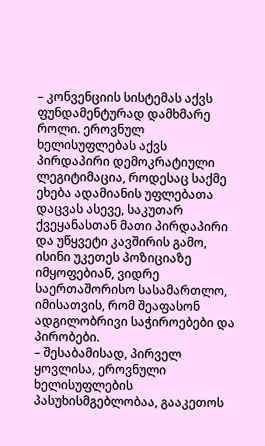– კონვენციის სისტემას აქვს ფუნდამენტურად დამხმარე როლი. ეროვნულ ხელისუფლებას აქვს პირდაპირი დემოკრატიული ლეგიტიმაცია, როდესაც საქმე ეხება ადამიანის უფლებათა დაცვას ასევე, საკუთარ ქვეყანასთან მათი პირდაპირი და უწყვეტი კავშირის გამო, ისინი უკეთეს პოზიციაზე იმყოფებიან, ვიდრე საერთაშორისო სასამართლო, იმისათვის, რომ შეაფასონ ადგილობრივი საჭიროებები და პირობები.
– შესაბამისად, პირველ ყოვლისა, ეროვნული ხელისუფლების პასუხისმგებლობაა, გააკეთოს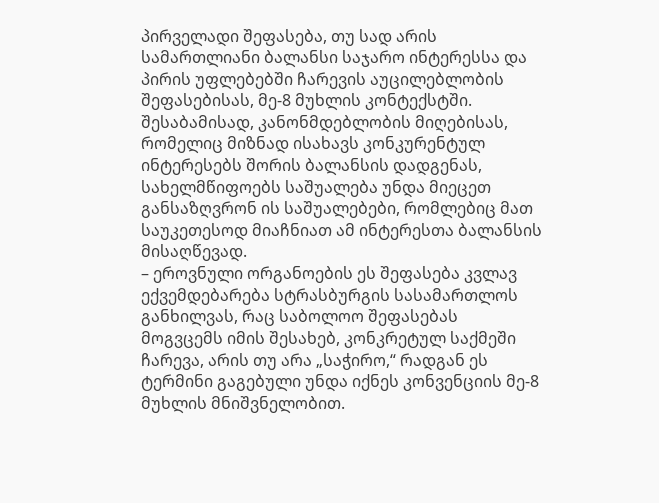პირველადი შეფასება, თუ სად არის სამართლიანი ბალანსი საჯარო ინტერესსა და პირის უფლებებში ჩარევის აუცილებლობის შეფასებისას, მე-8 მუხლის კონტექსტში. შესაბამისად, კანონმდებლობის მიღებისას, რომელიც მიზნად ისახავს კონკურენტულ ინტერესებს შორის ბალანსის დადგენას, სახელმწიფოებს საშუალება უნდა მიეცეთ განსაზღვრონ ის საშუალებები, რომლებიც მათ საუკეთესოდ მიაჩნიათ ამ ინტერესთა ბალანსის მისაღწევად.
– ეროვნული ორგანოების ეს შეფასება კვლავ ექვემდებარება სტრასბურგის სასამართლოს განხილვას, რაც საბოლოო შეფასებას მოგვცემს იმის შესახებ, კონკრეტულ საქმეში ჩარევა, არის თუ არა „საჭირო,“ რადგან ეს ტერმინი გაგებული უნდა იქნეს კონვენციის მე-8 მუხლის მნიშვნელობით.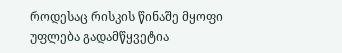როდესაც რისკის წინაშე მყოფი უფლება გადამწყვეტია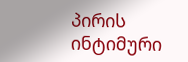პირის ინტიმური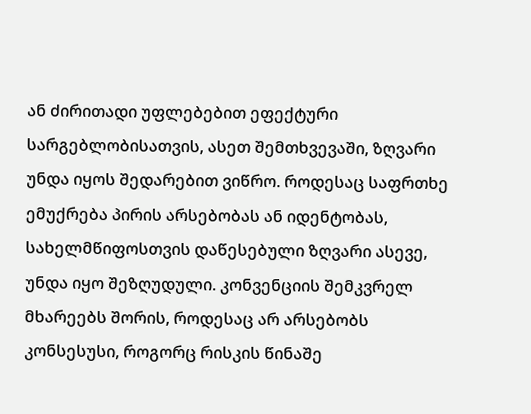ან ძირითადი უფლებებით ეფექტური სარგებლობისათვის, ასეთ შემთხვევაში, ზღვარი უნდა იყოს შედარებით ვიწრო. როდესაც საფრთხე ემუქრება პირის არსებობას ან იდენტობას, სახელმწიფოსთვის დაწესებული ზღვარი ასევე, უნდა იყო შეზღუდული. კონვენციის შემკვრელ მხარეებს შორის, როდესაც არ არსებობს კონსესუსი, როგორც რისკის წინაშე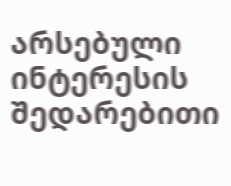არსებული ინტერესის შედარებითი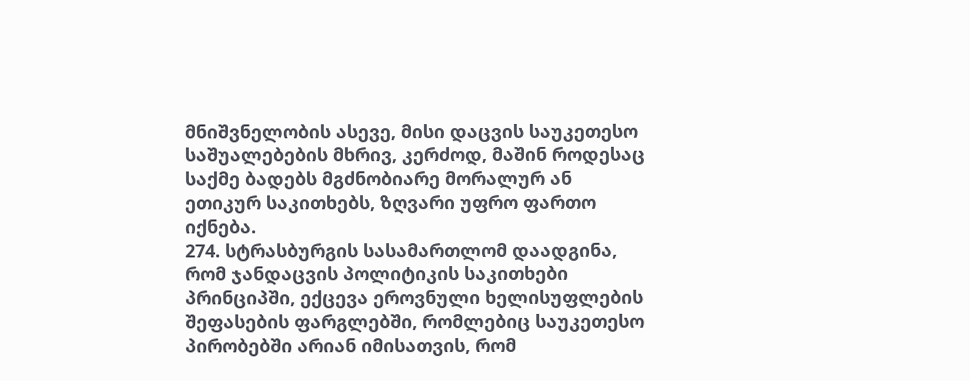მნიშვნელობის ასევე, მისი დაცვის საუკეთესო საშუალებების მხრივ, კერძოდ, მაშინ როდესაც საქმე ბადებს მგძნობიარე მორალურ ან ეთიკურ საკითხებს, ზღვარი უფრო ფართო იქნება.
274. სტრასბურგის სასამართლომ დაადგინა, რომ ჯანდაცვის პოლიტიკის საკითხები პრინციპში, ექცევა ეროვნული ხელისუფლების შეფასების ფარგლებში, რომლებიც საუკეთესო პირობებში არიან იმისათვის, რომ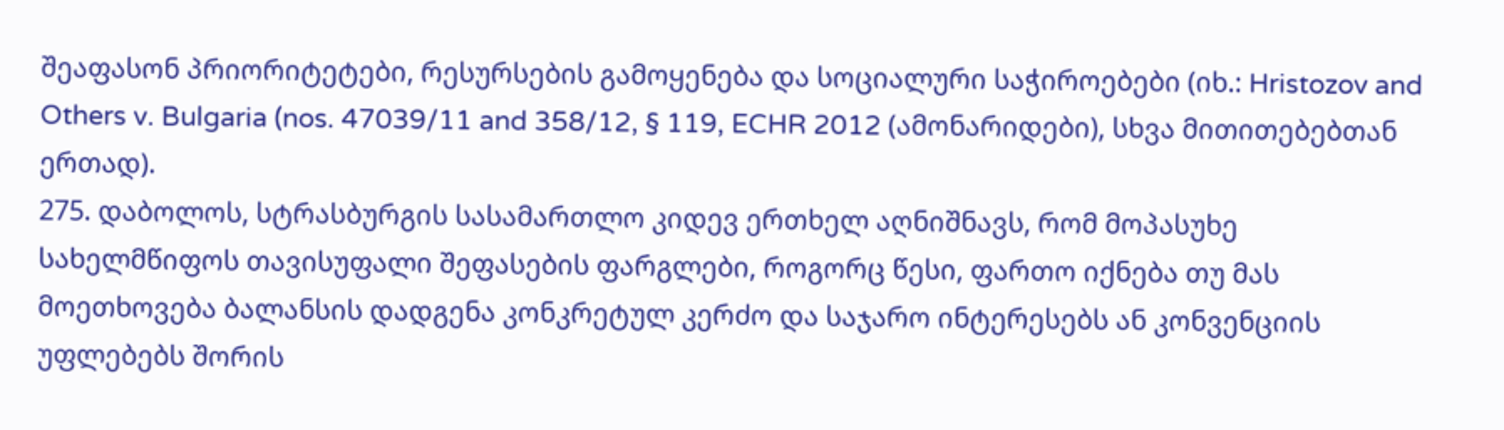შეაფასონ პრიორიტეტები, რესურსების გამოყენება და სოციალური საჭიროებები (იხ.: Hristozov and Others v. Bulgaria (nos. 47039/11 and 358/12, § 119, ECHR 2012 (ამონარიდები), სხვა მითითებებთან ერთად).
275. დაბოლოს, სტრასბურგის სასამართლო კიდევ ერთხელ აღნიშნავს, რომ მოპასუხე სახელმწიფოს თავისუფალი შეფასების ფარგლები, როგორც წესი, ფართო იქნება თუ მას მოეთხოვება ბალანსის დადგენა კონკრეტულ კერძო და საჯარო ინტერესებს ან კონვენციის უფლებებს შორის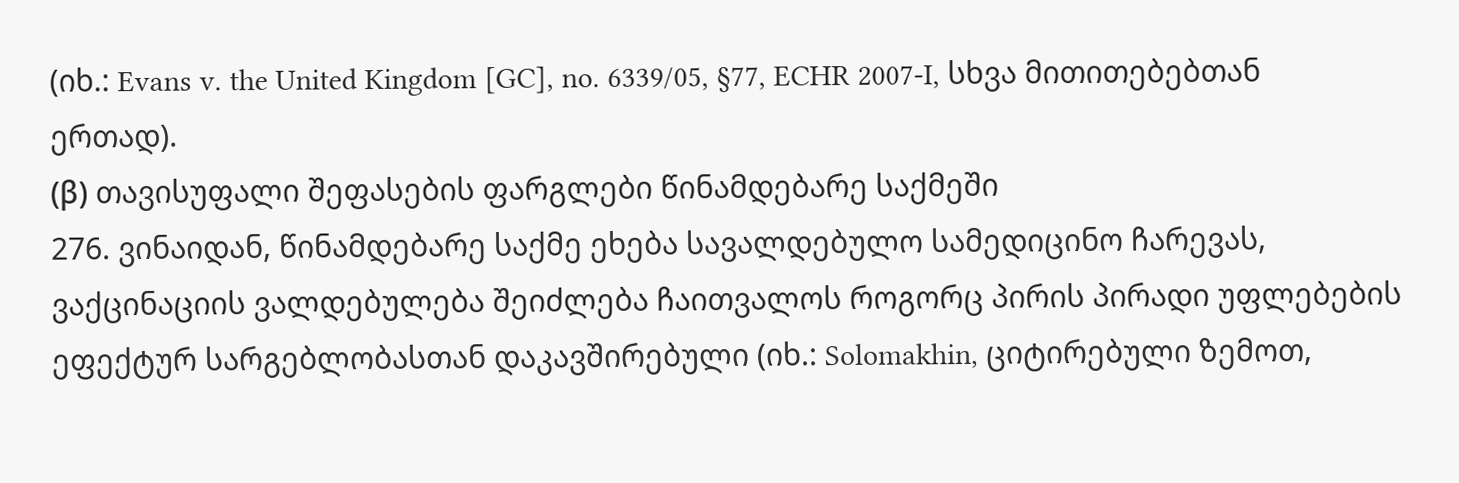(იხ.: Evans v. the United Kingdom [GC], no. 6339/05, §77, ECHR 2007‑I, სხვა მითითებებთან ერთად).
(β) თავისუფალი შეფასების ფარგლები წინამდებარე საქმეში
276. ვინაიდან, წინამდებარე საქმე ეხება სავალდებულო სამედიცინო ჩარევას, ვაქცინაციის ვალდებულება შეიძლება ჩაითვალოს როგორც პირის პირადი უფლებების ეფექტურ სარგებლობასთან დაკავშირებული (იხ.: Solomakhin, ციტირებული ზემოთ,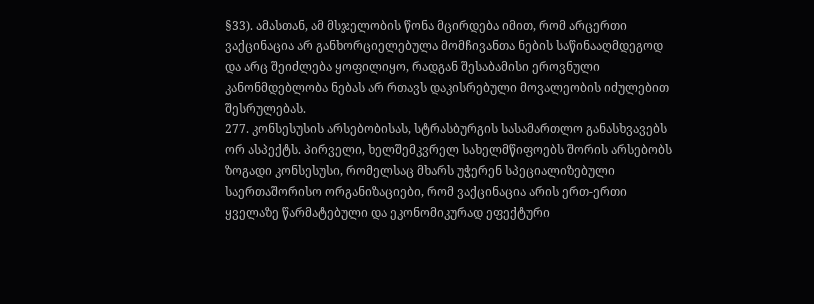§33). ამასთან, ამ მსჯელობის წონა მცირდება იმით, რომ არცერთი ვაქცინაცია არ განხორციელებულა მომჩივანთა ნების საწინააღმდეგოდ და არც შეიძლება ყოფილიყო, რადგან შესაბამისი ეროვნული კანონმდებლობა ნებას არ რთავს დაკისრებული მოვალეობის იძულებით შესრულებას.
277. კონსესუსის არსებობისას, სტრასბურგის სასამართლო განასხვავებს ორ ასპექტს. პირველი, ხელშემკვრელ სახელმწიფოებს შორის არსებობს ზოგადი კონსესუსი, რომელსაც მხარს უჭერენ სპეციალიზებული საერთაშორისო ორგანიზაციები, რომ ვაქცინაცია არის ერთ-ერთი ყველაზე წარმატებული და ეკონომიკურად ეფექტური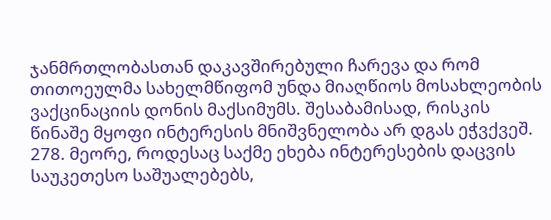ჯანმრთლობასთან დაკავშირებული ჩარევა და რომ თითოეულმა სახელმწიფომ უნდა მიაღწიოს მოსახლეობის ვაქცინაციის დონის მაქსიმუმს. შესაბამისად, რისკის წინაშე მყოფი ინტერესის მნიშვნელობა არ დგას ეჭვქვეშ.
278. მეორე, როდესაც საქმე ეხება ინტერესების დაცვის საუკეთესო საშუალებებს,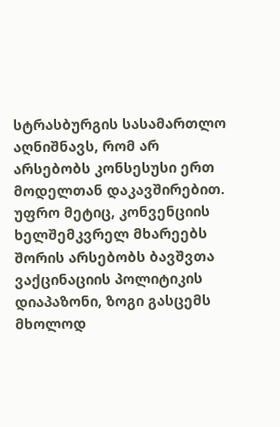სტრასბურგის სასამართლო აღნიშნავს, რომ არ არსებობს კონსესუსი ერთ მოდელთან დაკავშირებით. უფრო მეტიც, კონვენციის ხელშემკვრელ მხარეებს შორის არსებობს ბავშვთა ვაქცინაციის პოლიტიკის დიაპაზონი, ზოგი გასცემს მხოლოდ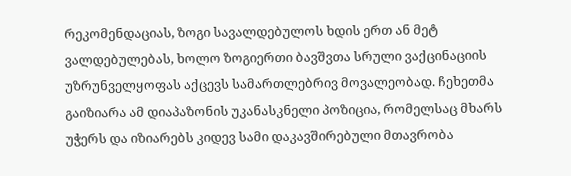რეკომენდაციას, ზოგი სავალდებულოს ხდის ერთ ან მეტ ვალდებულებას, ხოლო ზოგიერთი ბავშვთა სრული ვაქცინაციის უზრუნველყოფას აქცევს სამართლებრივ მოვალეობად. ჩეხეთმა გაიზიარა ამ დიაპაზონის უკანასკნელი პოზიცია, რომელსაც მხარს უჭერს და იზიარებს კიდევ სამი დაკავშირებული მთავრობა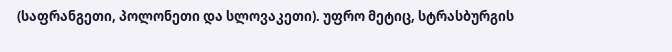(საფრანგეთი, პოლონეთი და სლოვაკეთი). უფრო მეტიც, სტრასბურგის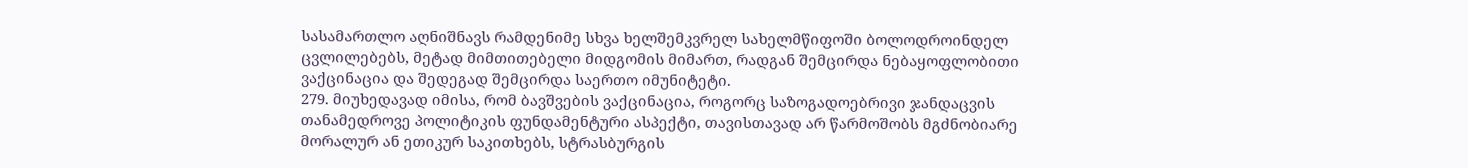სასამართლო აღნიშნავს რამდენიმე სხვა ხელშემკვრელ სახელმწიფოში ბოლოდროინდელ ცვლილებებს, მეტად მიმთითებელი მიდგომის მიმართ, რადგან შემცირდა ნებაყოფლობითი ვაქცინაცია და შედეგად შემცირდა საერთო იმუნიტეტი.
279. მიუხედავად იმისა, რომ ბავშვების ვაქცინაცია, როგორც საზოგადოებრივი ჯანდაცვის თანამედროვე პოლიტიკის ფუნდამენტური ასპექტი, თავისთავად არ წარმოშობს მგძნობიარე მორალურ ან ეთიკურ საკითხებს, სტრასბურგის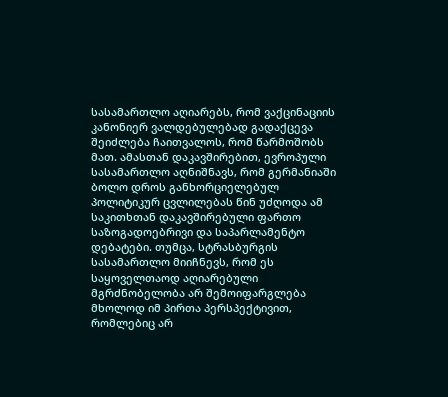სასამართლო აღიარებს, რომ ვაქცინაციის კანონიერ ვალდებულებად გადაქცევა შეიძლება ჩაითვალოს, რომ წარმოშობს მათ. ამასთან დაკავშირებით, ევროპული სასამართლო აღნიშნავს, რომ გერმანიაში ბოლო დროს განხორციელებულ პოლიტიკურ ცვლილებას წინ უძღოდა ამ საკითხთან დაკავშირებული ფართო საზოგადოებრივი და საპარლამენტო დებატები. თუმცა, სტრასბურგის სასამართლო მიიჩნევს, რომ ეს საყოველთაოდ აღიარებული მგრძნობელობა არ შემოიფარგლება მხოლოდ იმ პირთა პერსპექტივით, რომლებიც არ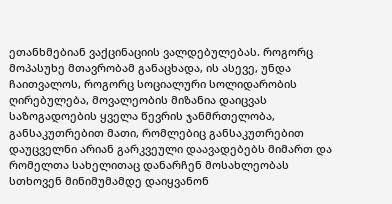ეთანხმებიან ვაქცინაციის ვალდებულებას. როგორც მოპასუხე მთავრობამ განაცხადა, ის ასევე, უნდა ჩაითვალოს, როგორც სოციალური სოლიდარობის ღირებულება, მოვალეობის მიზანია დაიცვას საზოგადოების ყველა წევრის ჯანმრთელობა, განსაკუთრებით მათი, რომლებიც განსაკუთრებით დაუცველნი არიან გარკვეული დაავადებებს მიმართ და რომელთა სახელითაც დანარჩენ მოსახლეობას სთხოვენ მინიმუმამდე დაიყვანონ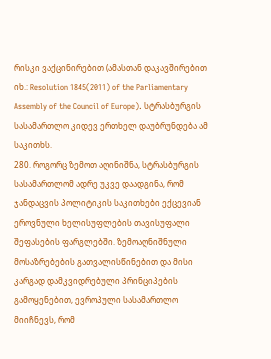რისკი ვაქცინირებით (ამასთან დაკავშირებით იხ.: Resolution 1845(2011) of the Parliamentary Assembly of the Council of Europe). სტრასბურგის სასამართლო კიდევ ერთხელ დაუბრუნდება ამ საკითხს.
280. როგორც ზემოთ აღინიშნა, სტრასბურგის სასამართლომ ადრე უკვე დაადგინა, რომ ჯანდაცვის პოლიტიკის საკითხები ექცევიან ეროვნული ხელისუფლების თავისუფალი შეფასების ფარგლებში. ზემოაღნიშნული მოსაზრებების გათვალისწინებით და მისი კარგად დამკვიდრებული პრინციპების გამოყენებით, ევროპული სასამართლო მიიჩნევს, რომ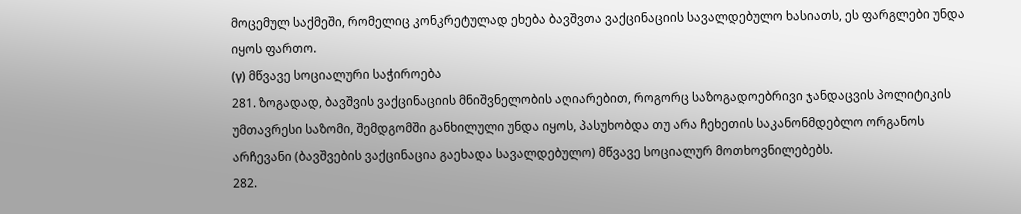მოცემულ საქმეში, რომელიც კონკრეტულად ეხება ბავშვთა ვაქცინაციის სავალდებულო ხასიათს, ეს ფარგლები უნდა იყოს ფართო.
(γ) მწვავე სოციალური საჭიროება
281. ზოგადად, ბავშვის ვაქცინაციის მნიშვნელობის აღიარებით, როგორც საზოგადოებრივი ჯანდაცვის პოლიტიკის უმთავრესი საზომი, შემდგომში განხილული უნდა იყოს, პასუხობდა თუ არა ჩეხეთის საკანონმდებლო ორგანოს არჩევანი (ბავშვების ვაქცინაცია გაეხადა სავალდებულო) მწვავე სოციალურ მოთხოვნილებებს.
282.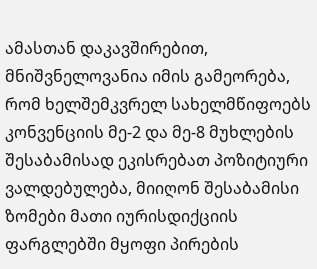ამასთან დაკავშირებით, მნიშვნელოვანია იმის გამეორება, რომ ხელშემკვრელ სახელმწიფოებს კონვენციის მე-2 და მე-8 მუხლების შესაბამისად ეკისრებათ პოზიტიური ვალდებულება, მიიღონ შესაბამისი ზომები მათი იურისდიქციის ფარგლებში მყოფი პირების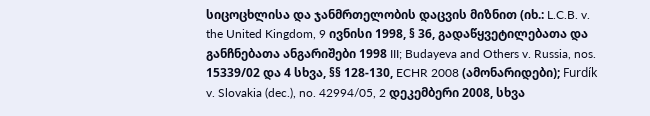სიცოცხლისა და ჯანმრთელობის დაცვის მიზნით (იხ.: L.C.B. v. the United Kingdom, 9 ივნისი 1998, § 36, გადაწყვეტილებათა და განჩნებათა ანგარიშები 1998 III; Budayeva and Others v. Russia, nos. 15339/02 და 4 სხვა, §§ 128-130, ECHR 2008 (ამონარიდები); Furdík v. Slovakia (dec.), no. 42994/05, 2 დეკემბერი 2008, სხვა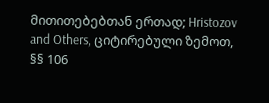მითითებებთან ერთად; Hristozov and Others, ციტირებული ზემოთ, §§ 106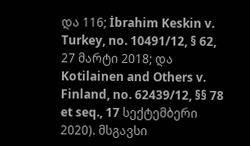და 116; İbrahim Keskin v. Turkey, no. 10491/12, § 62, 27 მარტი 2018; და Kotilainen and Others v. Finland, no. 62439/12, §§ 78 et seq., 17 სექტემბერი 2020). მსგავსი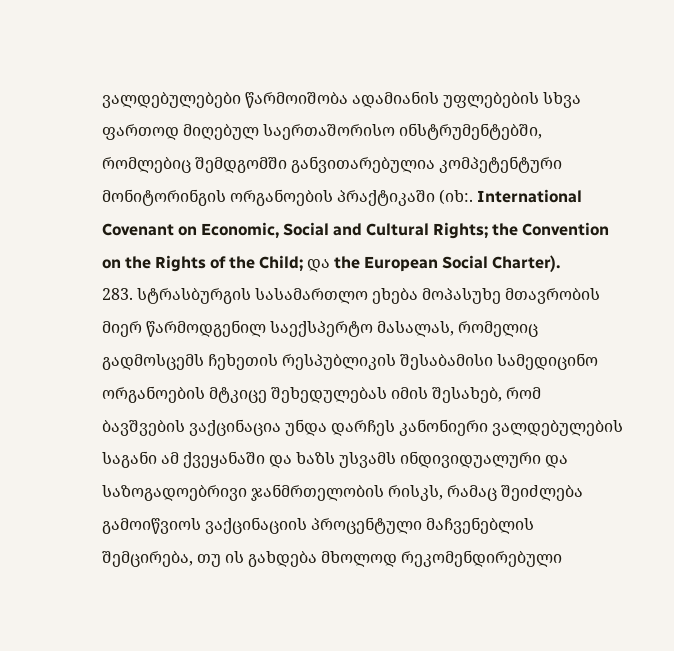ვალდებულებები წარმოიშობა ადამიანის უფლებების სხვა ფართოდ მიღებულ საერთაშორისო ინსტრუმენტებში, რომლებიც შემდგომში განვითარებულია კომპეტენტური მონიტორინგის ორგანოების პრაქტიკაში (იხ:. International Covenant on Economic, Social and Cultural Rights; the Convention on the Rights of the Child; და the European Social Charter).
283. სტრასბურგის სასამართლო ეხება მოპასუხე მთავრობის მიერ წარმოდგენილ საექსპერტო მასალას, რომელიც გადმოსცემს ჩეხეთის რესპუბლიკის შესაბამისი სამედიცინო ორგანოების მტკიცე შეხედულებას იმის შესახებ, რომ ბავშვების ვაქცინაცია უნდა დარჩეს კანონიერი ვალდებულების საგანი ამ ქვეყანაში და ხაზს უსვამს ინდივიდუალური და საზოგადოებრივი ჯანმრთელობის რისკს, რამაც შეიძლება გამოიწვიოს ვაქცინაციის პროცენტული მაჩვენებლის შემცირება, თუ ის გახდება მხოლოდ რეკომენდირებული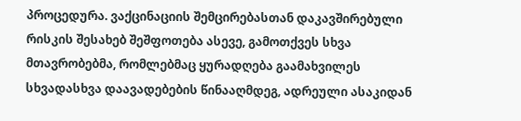პროცედურა. ვაქცინაციის შემცირებასთან დაკავშირებული რისკის შესახებ შეშფოთება ასევე, გამოთქვეს სხვა მთავრობებმა, რომლებმაც ყურადღება გაამახვილეს სხვადასხვა დაავადებების წინააღმდეგ, ადრეული ასაკიდან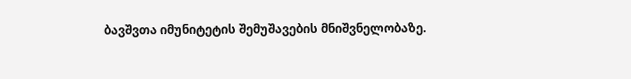ბავშვთა იმუნიტეტის შემუშავების მნიშვნელობაზე.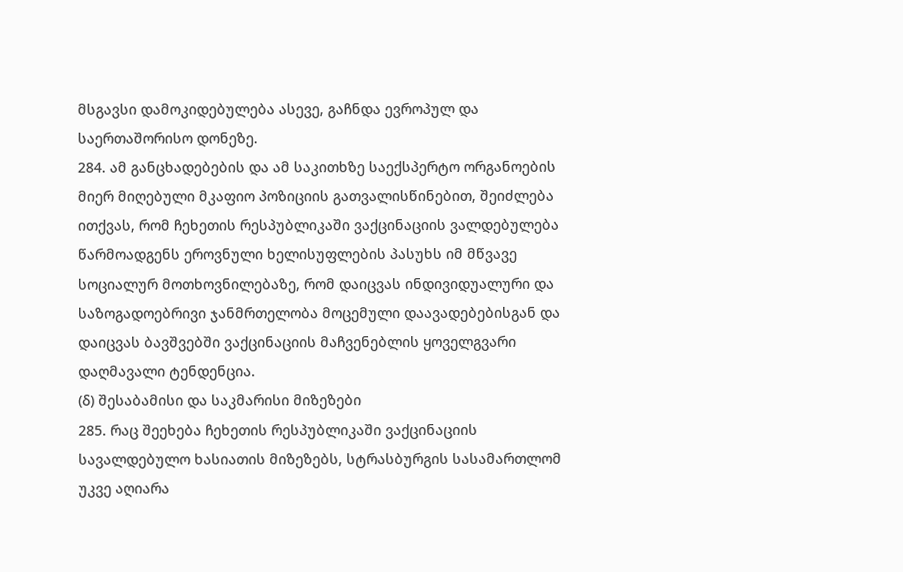მსგავსი დამოკიდებულება ასევე, გაჩნდა ევროპულ და საერთაშორისო დონეზე.
284. ამ განცხადებების და ამ საკითხზე საექსპერტო ორგანოების მიერ მიღებული მკაფიო პოზიციის გათვალისწინებით, შეიძლება ითქვას, რომ ჩეხეთის რესპუბლიკაში ვაქცინაციის ვალდებულება წარმოადგენს ეროვნული ხელისუფლების პასუხს იმ მწვავე სოციალურ მოთხოვნილებაზე, რომ დაიცვას ინდივიდუალური და საზოგადოებრივი ჯანმრთელობა მოცემული დაავადებებისგან და დაიცვას ბავშვებში ვაქცინაციის მაჩვენებლის ყოველგვარი დაღმავალი ტენდენცია.
(δ) შესაბამისი და საკმარისი მიზეზები
285. რაც შეეხება ჩეხეთის რესპუბლიკაში ვაქცინაციის სავალდებულო ხასიათის მიზეზებს, სტრასბურგის სასამართლომ უკვე აღიარა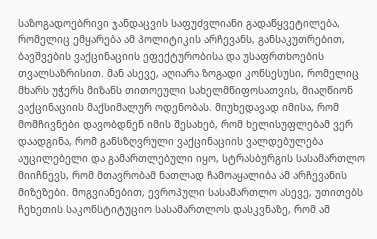საზოგადოებრივი ჯანდაცვის საფუძვლიანი გადაწყვეტილება, რომელიც ემყარება ამ პოლიტიკის არჩევანს, განსაკუთრებით, ბავშვების ვაქცინაციის ეფექტურობისა და უსაფრთხოების თვალსაზრისით. მან ასევე, აღიარა ზოგადი კონსესუსი, რომელიც მხარს უჭერს მიზანს თითოეული სახელმწიფოსათვის, მიაღწიონ ვაქცინაციის მაქსიმალურ ოდენობას. მიუხედავად იმისა, რომ მომჩივნები დავობდნენ იმის შესახებ, რომ ხელისუფლებამ ვერ დაადგინა, რომ განსზღვრული ვაქცინაციის ვალდებულება აუცილებელი და გამართლებული იყო, სტრასბურგის სასამართლო მიიჩნევს, რომ მთავრობამ ნათლად ჩამოაყალიბა ამ არჩევანის მიზეზები. მოგვიანებით, ევროპული სასამართლო ასევე, უთითებს ჩეხეთის საკონსტიტუციო სასამართლოს დასკვნაზე, რომ ამ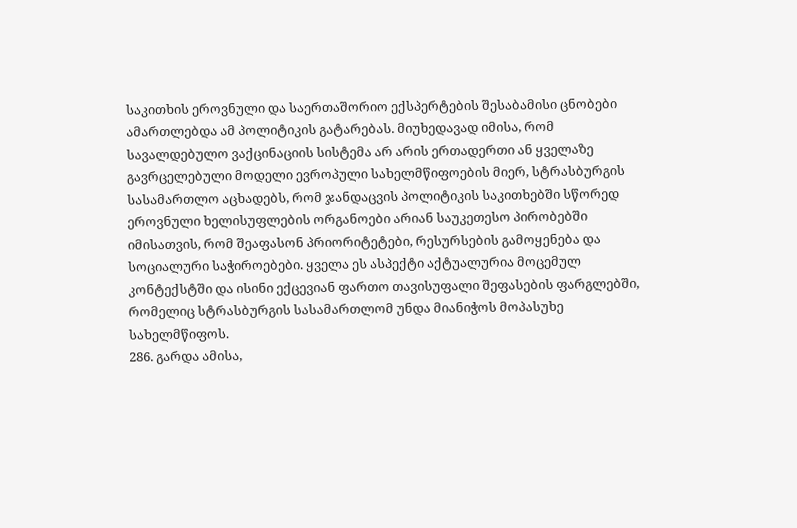საკითხის ეროვნული და საერთაშორიო ექსპერტების შესაბამისი ცნობები ამართლებდა ამ პოლიტიკის გატარებას. მიუხედავად იმისა, რომ სავალდებულო ვაქცინაციის სისტემა არ არის ერთადერთი ან ყველაზე გავრცელებული მოდელი ევროპული სახელმწიფოების მიერ, სტრასბურგის სასამართლო აცხადებს, რომ ჯანდაცვის პოლიტიკის საკითხებში სწორედ ეროვნული ხელისუფლების ორგანოები არიან საუკეთესო პირობებში იმისათვის, რომ შეაფასონ პრიორიტეტები, რესურსების გამოყენება და სოციალური საჭიროებები. ყველა ეს ასპექტი აქტუალურია მოცემულ კონტექსტში და ისინი ექცევიან ფართო თავისუფალი შეფასების ფარგლებში, რომელიც სტრასბურგის სასამართლომ უნდა მიანიჭოს მოპასუხე სახელმწიფოს.
286. გარდა ამისა,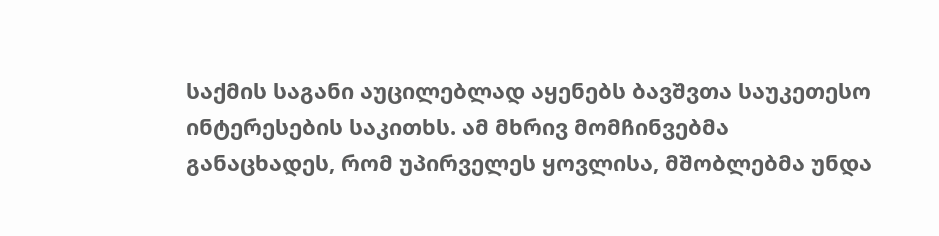საქმის საგანი აუცილებლად აყენებს ბავშვთა საუკეთესო ინტერესების საკითხს. ამ მხრივ მომჩინვებმა განაცხადეს, რომ უპირველეს ყოვლისა, მშობლებმა უნდა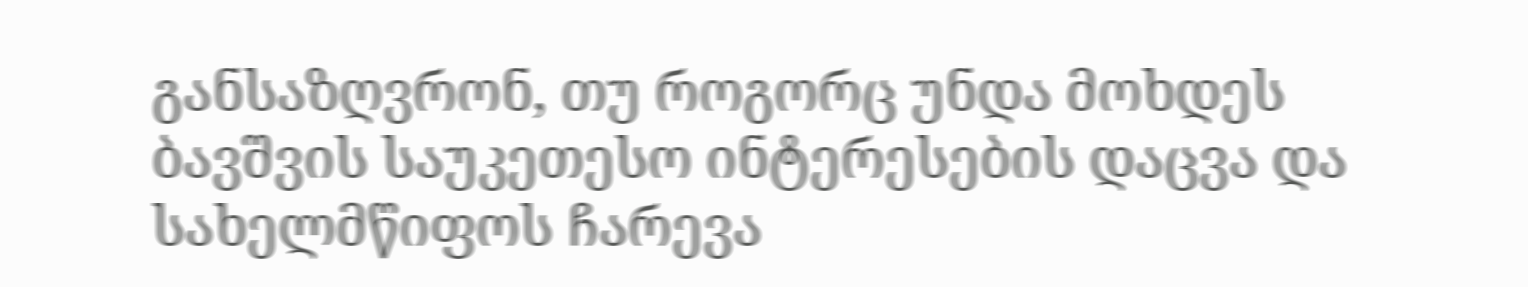განსაზღვრონ, თუ როგორც უნდა მოხდეს ბავშვის საუკეთესო ინტერესების დაცვა და სახელმწიფოს ჩარევა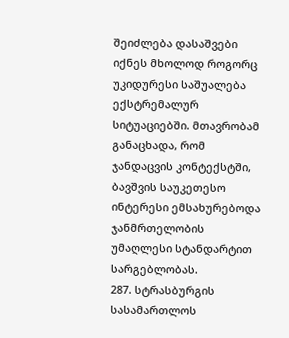შეიძლება დასაშვები იქნეს მხოლოდ როგორც უკიდურესი საშუალება ექსტრემალურ სიტუაციებში. მთავრობამ განაცხადა, რომ ჯანდაცვის კონტექსტში, ბავშვის საუკეთესო ინტერესი ემსახურებოდა ჯანმრთელობის უმაღლესი სტანდარტით სარგებლობას.
287. სტრასბურგის სასამართლოს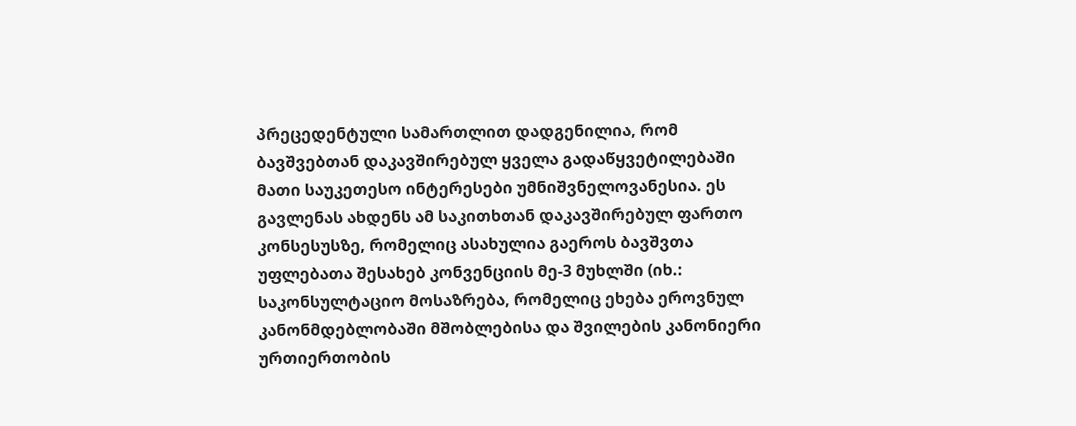პრეცედენტული სამართლით დადგენილია, რომ ბავშვებთან დაკავშირებულ ყველა გადაწყვეტილებაში მათი საუკეთესო ინტერესები უმნიშვნელოვანესია. ეს გავლენას ახდენს ამ საკითხთან დაკავშირებულ ფართო კონსესუსზე, რომელიც ასახულია გაეროს ბავშვთა უფლებათა შესახებ კონვენციის მე‑3 მუხლში (იხ.: საკონსულტაციო მოსაზრება, რომელიც ეხება ეროვნულ კანონმდებლობაში მშობლებისა და შვილების კანონიერი ურთიერთობის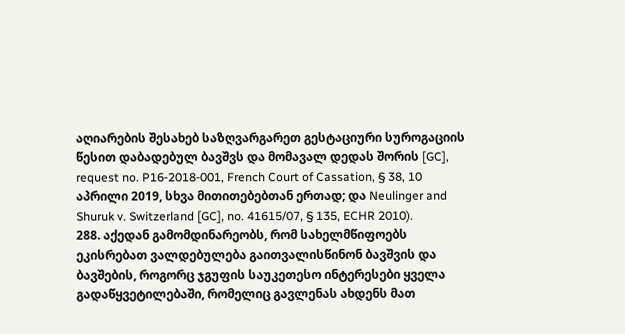აღიარების შესახებ საზღვარგარეთ გესტაციური სუროგაციის წესით დაბადებულ ბავშვს და მომავალ დედას შორის [GC], request no. P16‑2018‑001, French Court of Cassation, § 38, 10 აპრილი 2019, სხვა მითითებებთან ერთად; და Neulinger and Shuruk v. Switzerland [GC], no. 41615/07, § 135, ECHR 2010).
288. აქედან გამომდინარეობს, რომ სახელმწიფოებს ეკისრებათ ვალდებულება გაითვალისწინონ ბავშვის და ბავშების, როგორც ჯგუფის საუკეთესო ინტერესები ყველა გადაწყვეტილებაში, რომელიც გავლენას ახდენს მათ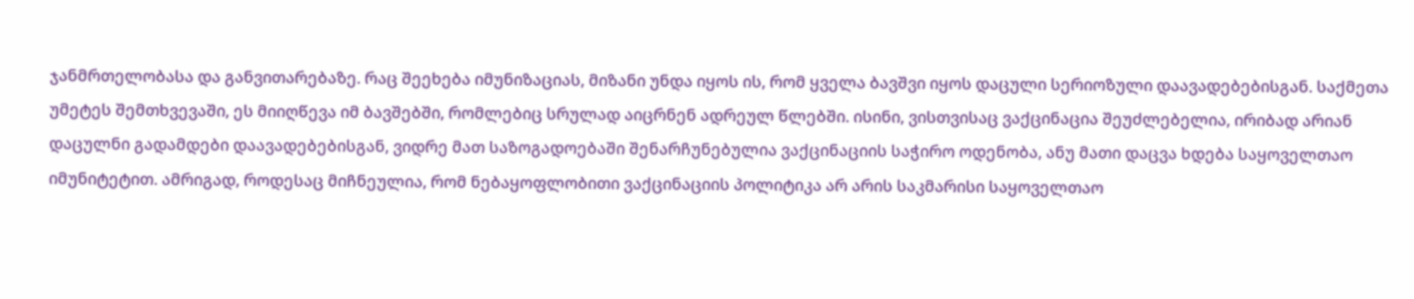ჯანმრთელობასა და განვითარებაზე. რაც შეეხება იმუნიზაციას, მიზანი უნდა იყოს ის, რომ ყველა ბავშვი იყოს დაცული სერიოზული დაავადებებისგან. საქმეთა უმეტეს შემთხვევაში, ეს მიიღწევა იმ ბავშებში, რომლებიც სრულად აიცრნენ ადრეულ წლებში. ისინი, ვისთვისაც ვაქცინაცია შეუძლებელია, ირიბად არიან დაცულნი გადამდები დაავადებებისგან, ვიდრე მათ საზოგადოებაში შენარჩუნებულია ვაქცინაციის საჭირო ოდენობა, ანუ მათი დაცვა ხდება საყოველთაო იმუნიტეტით. ამრიგად, როდესაც მიჩნეულია, რომ ნებაყოფლობითი ვაქცინაციის პოლიტიკა არ არის საკმარისი საყოველთაო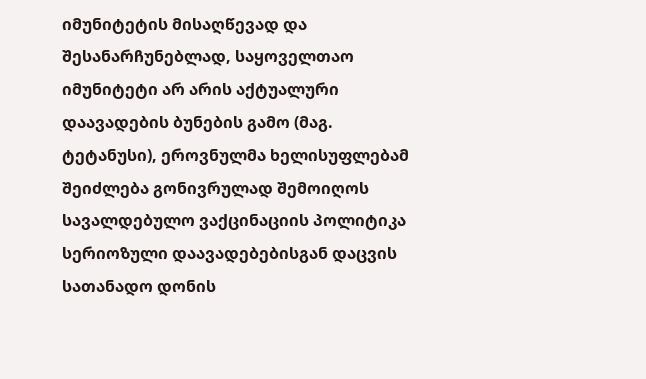იმუნიტეტის მისაღწევად და შესანარჩუნებლად, საყოველთაო იმუნიტეტი არ არის აქტუალური დაავადების ბუნების გამო (მაგ. ტეტანუსი), ეროვნულმა ხელისუფლებამ შეიძლება გონივრულად შემოიღოს სავალდებულო ვაქცინაციის პოლიტიკა სერიოზული დაავადებებისგან დაცვის სათანადო დონის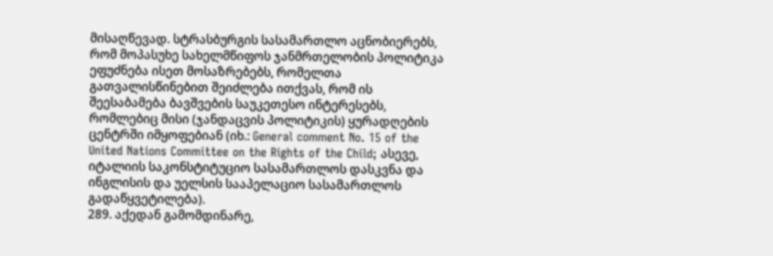მისაღწევად. სტრასბურგის სასამართლო აცნობიერებს, რომ მოპასუხე სახელმწიფოს ჯანმრთელობის პოლიტიკა ეფუძნება ისეთ მოსაზრებებს, რომელთა გათვალისწინებით შეიძლება ითქვას, რომ ის შეესაბამება ბავშვების საუკეთესო ინტერესებს, რომლებიც მისი (ჯანდაცვის პოლიტიკის) ყურადღების ცენტრში იმყოფებიან (იხ.: General comment No. 15 of the United Nations Committee on the Rights of the Child; ასევე, იტალიის საკონსტიტუციო სასამართლოს დასკვნა და ინგლისის და უელსის სააპელაციო სასამართლოს გადაწყვეტილება).
289. აქედან გამომდინარე,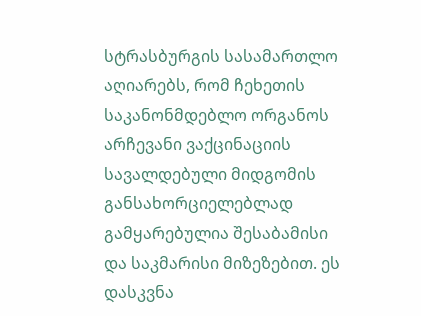სტრასბურგის სასამართლო აღიარებს, რომ ჩეხეთის საკანონმდებლო ორგანოს არჩევანი ვაქცინაციის სავალდებული მიდგომის განსახორციელებლად გამყარებულია შესაბამისი და საკმარისი მიზეზებით. ეს დასკვნა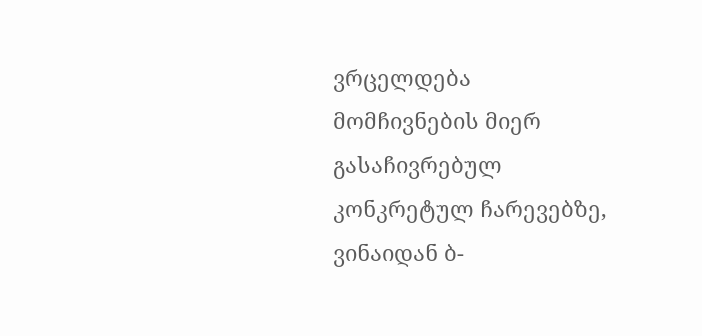ვრცელდება მომჩივნების მიერ გასაჩივრებულ კონკრეტულ ჩარევებზე, ვინაიდან ბ-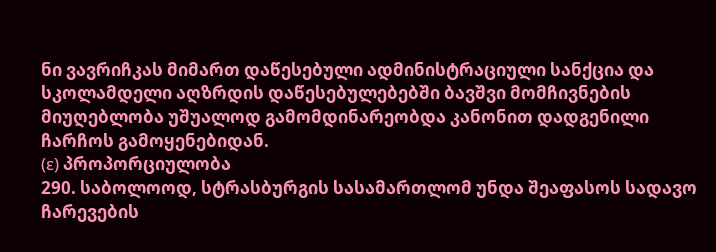ნი ვავრიჩკას მიმართ დაწესებული ადმინისტრაციული სანქცია და სკოლამდელი აღზრდის დაწესებულებებში ბავშვი მომჩივნების მიუღებლობა უშუალოდ გამომდინარეობდა კანონით დადგენილი ჩარჩოს გამოყენებიდან.
(ε) პროპორციულობა
290. საბოლოოდ, სტრასბურგის სასამართლომ უნდა შეაფასოს სადავო ჩარევების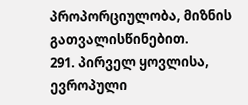პროპორციულობა, მიზნის გათვალისწინებით.
291. პირველ ყოვლისა, ევროპული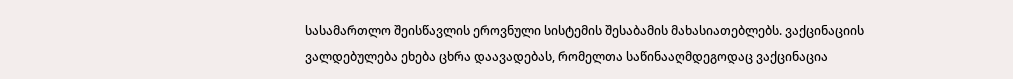სასამართლო შეისწავლის ეროვნული სისტემის შესაბამის მახასიათებლებს. ვაქცინაციის ვალდებულება ეხება ცხრა დაავადებას, რომელთა საწინააღმდეგოდაც ვაქცინაცია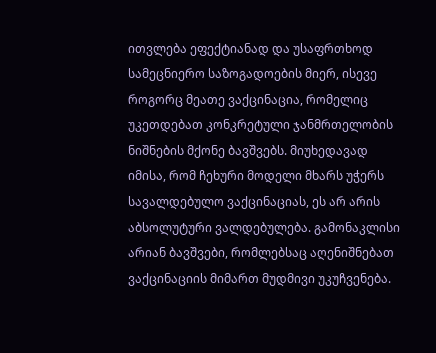ითვლება ეფექტიანად და უსაფრთხოდ სამეცნიერო საზოგადოების მიერ, ისევე როგორც მეათე ვაქცინაცია, რომელიც უკეთდებათ კონკრეტული ჯანმრთელობის ნიშნების მქონე ბავშვებს. მიუხედავად იმისა, რომ ჩეხური მოდელი მხარს უჭერს სავალდებულო ვაქცინაციას, ეს არ არის აბსოლუტური ვალდებულება. გამონაკლისი არიან ბავშვები, რომლებსაც აღენიშნებათ ვაქცინაციის მიმართ მუდმივი უკუჩვენება.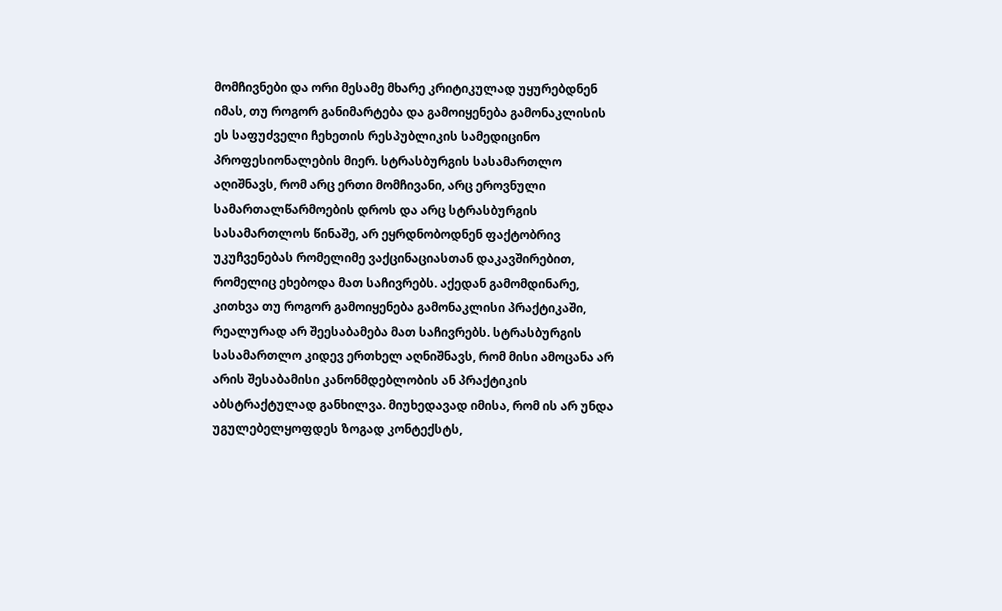მომჩივნები და ორი მესამე მხარე კრიტიკულად უყურებდნენ იმას, თუ როგორ განიმარტება და გამოიყენება გამონაკლისის ეს საფუძველი ჩეხეთის რესპუბლიკის სამედიცინო პროფესიონალების მიერ. სტრასბურგის სასამართლო აღიშნავს, რომ არც ერთი მომჩივანი, არც ეროვნული სამართალწარმოების დროს და არც სტრასბურგის სასამართლოს წინაშე, არ ეყრდნობოდნენ ფაქტობრივ უკუჩვენებას რომელიმე ვაქცინაციასთან დაკავშირებით, რომელიც ეხებოდა მათ საჩივრებს. აქედან გამომდინარე, კითხვა თუ როგორ გამოიყენება გამონაკლისი პრაქტიკაში, რეალურად არ შეესაბამება მათ საჩივრებს. სტრასბურგის სასამართლო კიდევ ერთხელ აღნიშნავს, რომ მისი ამოცანა არ არის შესაბამისი კანონმდებლობის ან პრაქტიკის აბსტრაქტულად განხილვა. მიუხედავად იმისა, რომ ის არ უნდა უგულებელყოფდეს ზოგად კონტექსტს,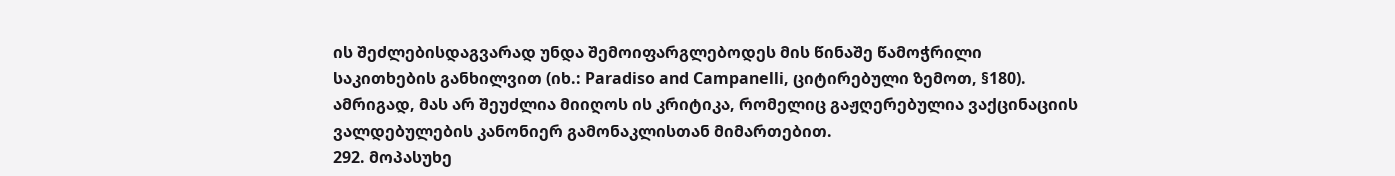ის შეძლებისდაგვარად უნდა შემოიფარგლებოდეს მის წინაშე წამოჭრილი საკითხების განხილვით (იხ.: Paradiso and Campanelli, ციტირებული ზემოთ, §180). ამრიგად, მას არ შეუძლია მიიღოს ის კრიტიკა, რომელიც გაჟღერებულია ვაქცინაციის ვალდებულების კანონიერ გამონაკლისთან მიმართებით.
292. მოპასუხე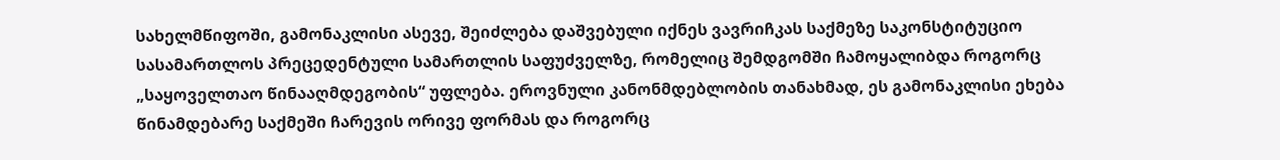სახელმწიფოში, გამონაკლისი ასევე, შეიძლება დაშვებული იქნეს ვავრიჩკას საქმეზე საკონსტიტუციო სასამართლოს პრეცედენტული სამართლის საფუძველზე, რომელიც შემდგომში ჩამოყალიბდა როგორც „საყოველთაო წინააღმდეგობის“ უფლება. ეროვნული კანონმდებლობის თანახმად, ეს გამონაკლისი ეხება წინამდებარე საქმეში ჩარევის ორივე ფორმას და როგორც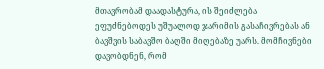მთავრობამ დაადასტურა, ის შეიძლება ეფუძნებოდეს უშუალოდ ჯარიმის გასაჩივრებას ან ბავშვის საბავშო ბაღში მიღებაზე უარს. მომჩივნები დავობდნენ, რომ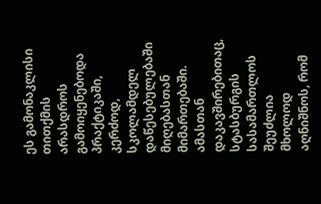ეს გამონაკლისი თითქმის არასდროს გამოიყენებოდა პრაქტიკაში, კერძოდ, სკოლამდელ დაწესებულებაში მიღებასთან მიმართებაში. ამასთან დაკავშირებითაც, სტასბურგის სასამართლოს შეუძლია მხოლოდ აღნიშნოს, რომ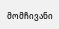მომჩივანი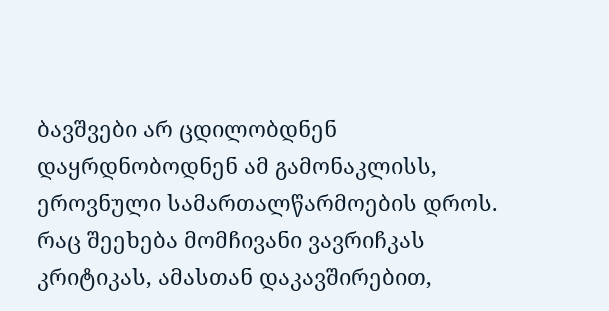ბავშვები არ ცდილობდნენ დაყრდნობოდნენ ამ გამონაკლისს, ეროვნული სამართალწარმოების დროს. რაც შეეხება მომჩივანი ვავრიჩკას კრიტიკას, ამასთან დაკავშირებით,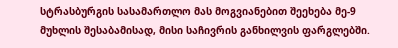სტრასბურგის სასამართლო მას მოგვიანებით შეეხება მე-9 მუხლის შესაბამისად, მისი საჩივრის განხილვის ფარგლებში.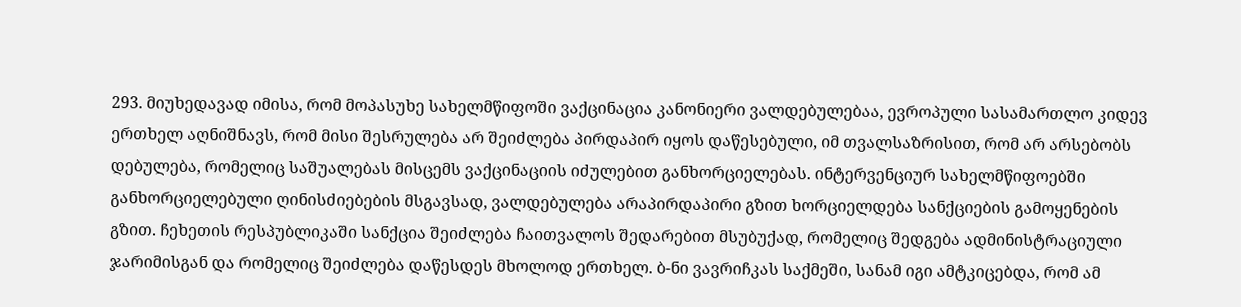293. მიუხედავად იმისა, რომ მოპასუხე სახელმწიფოში ვაქცინაცია კანონიერი ვალდებულებაა, ევროპული სასამართლო კიდევ ერთხელ აღნიშნავს, რომ მისი შესრულება არ შეიძლება პირდაპირ იყოს დაწესებული, იმ თვალსაზრისით, რომ არ არსებობს დებულება, რომელიც საშუალებას მისცემს ვაქცინაციის იძულებით განხორციელებას. ინტერვენციურ სახელმწიფოებში განხორციელებული ღინისძიებების მსგავსად, ვალდებულება არაპირდაპირი გზით ხორციელდება სანქციების გამოყენების გზით. ჩეხეთის რესპუბლიკაში სანქცია შეიძლება ჩაითვალოს შედარებით მსუბუქად, რომელიც შედგება ადმინისტრაციული ჯარიმისგან და რომელიც შეიძლება დაწესდეს მხოლოდ ერთხელ. ბ-ნი ვავრიჩკას საქმეში, სანამ იგი ამტკიცებდა, რომ ამ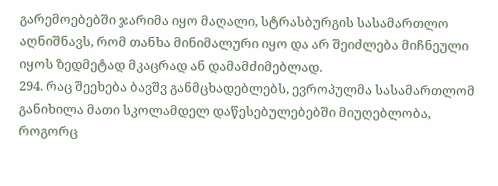გარემოებებში ჯარიმა იყო მაღალი, სტრასბურგის სასამართლო აღნიშნავს, რომ თანხა მინიმალური იყო და არ შეიძლება მიჩნეული იყოს ზედმეტად მკაცრად ან დამამძიმებლად.
294. რაც შეეხება ბავშვ განმცხადებლებს, ევროპულმა სასამართლომ განიხილა მათი სკოლამდელ დაწესებულებებში მიუღებლობა, როგორც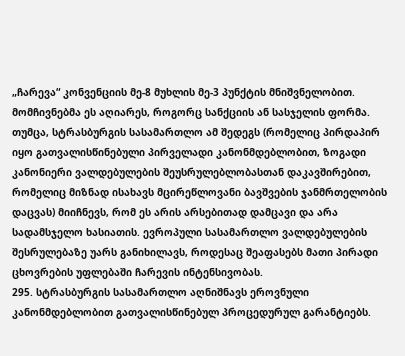„ჩარევა“ კონვენციის მე-8 მუხლის მე-3 პუნქტის მნიშვნელობით. მომჩივნებმა ეს აღიარეს, როგორც სანქციის ან სასჯელის ფორმა. თუმცა, სტრასბურგის სასამართლო ამ შედეგს (რომელიც პირდაპირ იყო გათვალისწინებული პირველადი კანონმდებლობით, ზოგადი კანონიერი ვალდებულების შეუსრულებლობასთან დაკავშირებით, რომელიც მიზნად ისახავს მცირეწლოვანი ბავშვების ჯანმრთელობის დაცვას) მიიჩნევს, რომ ეს არის არსებითად დამცავი და არა სადამსჯელო ხასიათის. ევროპული სასამართლო ვალდებულების შესრულებაზე უარს განიხილავს, როდესაც შეაფასებს მათი პირადი ცხოვრების უფლებაში ჩარევის ინტენსივობას.
295. სტრასბურგის სასამართლო აღნიშნავს ეროვნული კანონმდებლობით გათვალისწინებულ პროცედურულ გარანტიებს.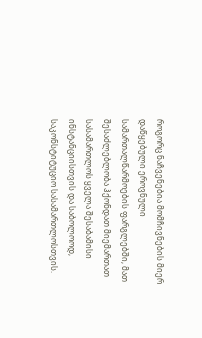როგორც ნაჩვენებია მომჩივნების მიერ დაწყებული ეროვნული სამართალწარმოების ფარგლებში, მათ შესაძლებლობა ჰქონდათ მიემართათ სასამართლოს ყველა შესაბამისი ინსტანციისთვის და საბოლოოდ, საკონსტიტუციო სასამართლოსთვის.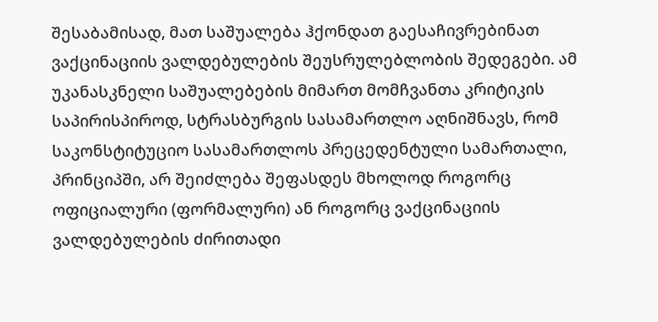შესაბამისად, მათ საშუალება ჰქონდათ გაესაჩივრებინათ ვაქცინაციის ვალდებულების შეუსრულებლობის შედეგები. ამ უკანასკნელი საშუალებების მიმართ მომჩვანთა კრიტიკის საპირისპიროდ, სტრასბურგის სასამართლო აღნიშნავს, რომ საკონსტიტუციო სასამართლოს პრეცედენტული სამართალი, პრინციპში, არ შეიძლება შეფასდეს მხოლოდ როგორც ოფიციალური (ფორმალური) ან როგორც ვაქცინაციის ვალდებულების ძირითადი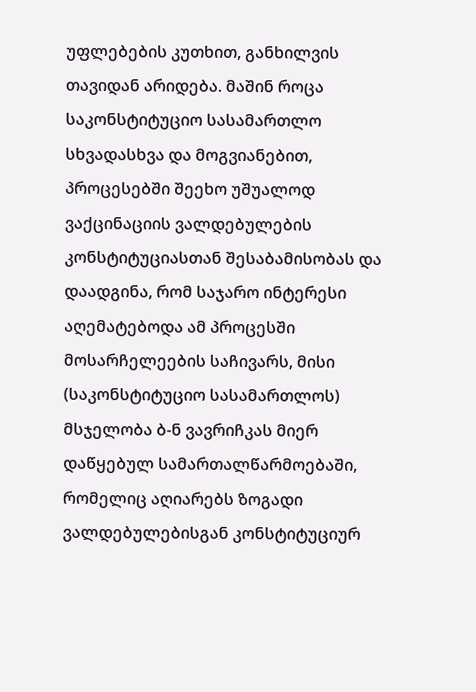უფლებების კუთხით, განხილვის თავიდან არიდება. მაშინ როცა საკონსტიტუციო სასამართლო სხვადასხვა და მოგვიანებით, პროცესებში შეეხო უშუალოდ ვაქცინაციის ვალდებულების კონსტიტუციასთან შესაბამისობას და დაადგინა, რომ საჯარო ინტერესი აღემატებოდა ამ პროცესში მოსარჩელეების საჩივარს, მისი (საკონსტიტუციო სასამართლოს) მსჯელობა ბ-ნ ვავრიჩკას მიერ დაწყებულ სამართალწარმოებაში, რომელიც აღიარებს ზოგადი ვალდებულებისგან კონსტიტუციურ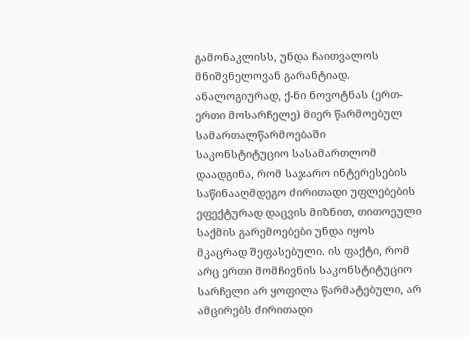გამონაკლისს, უნდა ჩაითვალოს მნიშვნელოვან გარანტიად. ანალოგიურად, ქ-ნი ნოვოტნას (ერთ-ერთი მოსარჩელე) მიერ წარმოებულ სამართალწარმოებაში საკონსტიტუციო სასამართლომ დაადგინა, რომ საჯარო ინტერესების საწინააღმდეგო ძირითადი უფლებების ეფექტურად დაცვის მიზნით, თითოეული საქმის გარემოებები უნდა იყოს მკაცრად შეფასებული. ის ფაქტი, რომ არც ერთი მომჩივნის საკონსტიტუციო სარჩელი არ ყოფილა წარმატებული, არ ამცირებს ძირითადი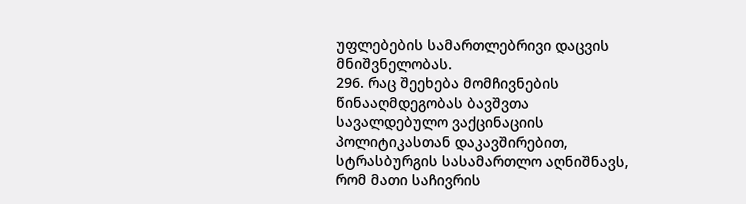უფლებების სამართლებრივი დაცვის მნიშვნელობას.
296. რაც შეეხება მომჩივნების წინააღმდეგობას ბავშვთა სავალდებულო ვაქცინაციის პოლიტიკასთან დაკავშირებით, სტრასბურგის სასამართლო აღნიშნავს, რომ მათი საჩივრის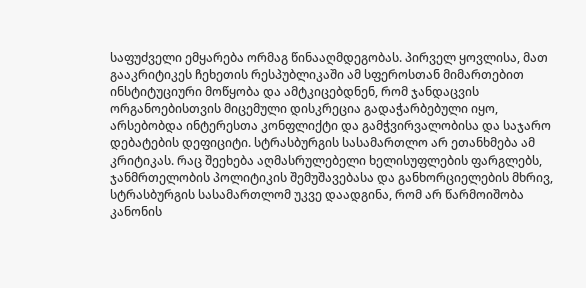საფუძველი ემყარება ორმაგ წინააღმდეგობას. პირველ ყოვლისა, მათ გააკრიტიკეს ჩეხეთის რესპუბლიკაში ამ სფეროსთან მიმართებით ინსტიტუციური მოწყობა და ამტკიცებდნენ, რომ ჯანდაცვის ორგანოებისთვის მიცემული დისკრეცია გადაჭარბებული იყო, არსებობდა ინტერესთა კონფლიქტი და გამჭვირვალობისა და საჯარო დებატების დეფიციტი. სტრასბურგის სასამართლო არ ეთანხმება ამ კრიტიკას. რაც შეეხება აღმასრულებელი ხელისუფლების ფარგლებს, ჯანმრთელობის პოლიტიკის შემუშავებასა და განხორციელების მხრივ, სტრასბურგის სასამართლომ უკვე დაადგინა, რომ არ წარმოიშობა კანონის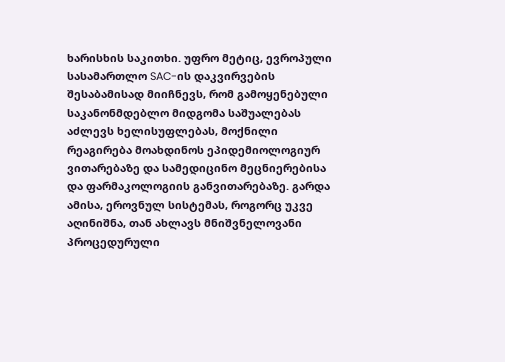ხარისხის საკითხი. უფრო მეტიც, ევროპული სასამართლო SAC-ის დაკვირვების შესაბამისად მიიჩნევს, რომ გამოყენებული საკანონმდებლო მიდგომა საშუალებას აძლევს ხელისუფლებას, მოქნილი რეაგირება მოახდინოს ეპიდემიოლოგიურ ვითარებაზე და სამედიცინო მეცნიერებისა და ფარმაკოლოგიის განვითარებაზე. გარდა ამისა, ეროვნულ სისტემას, როგორც უკვე აღინიშნა, თან ახლავს მნიშვნელოვანი პროცედურული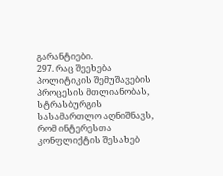გარანტიები.
297. რაც შეეხება პოლიტიკის შემუშავების პროცესის მთლიანობას, სტრასბურგის სასამართლო აღნიშნავს, რომ ინტერესთა კონფლიქტის შესახებ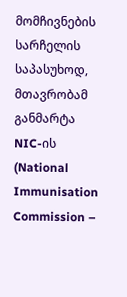მომჩივნების სარჩელის საპასუხოდ, მთავრობამ განმარტა NIC-ის (National Immunisation Commission –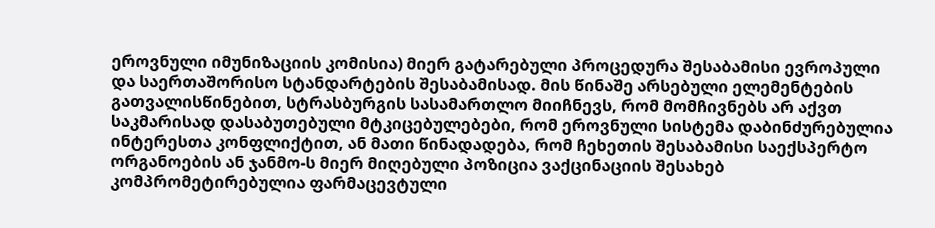ეროვნული იმუნიზაციის კომისია) მიერ გატარებული პროცედურა შესაბამისი ევროპული და საერთაშორისო სტანდარტების შესაბამისად. მის წინაშე არსებული ელემენტების გათვალისწინებით, სტრასბურგის სასამართლო მიიჩნევს, რომ მომჩივნებს არ აქვთ საკმარისად დასაბუთებული მტკიცებულებები, რომ ეროვნული სისტემა დაბინძურებულია ინტერესთა კონფლიქტით, ან მათი წინადადება, რომ ჩეხეთის შესაბამისი საექსპერტო ორგანოების ან ჯანმო-ს მიერ მიღებული პოზიცია ვაქცინაციის შესახებ კომპრომეტირებულია ფარმაცევტული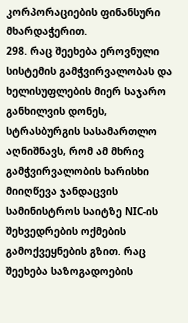კორპორაციების ფინანსური მხარდაჭერით.
298. რაც შეეხება ეროვნული სისტემის გამჭვირვალობას და ხელისუფლების მიერ საჯარო განხილვის დონეს, სტრასბურგის სასამართლო აღნიშნავს, რომ ამ მხრივ გამჭვირვალობის ხარისხი მიიღწევა ჯანდაცვის სამინისტროს საიტზე NIC-ის შეხვედრების ოქმების გამოქვეყნების გზით. რაც შეეხება საზოგადოების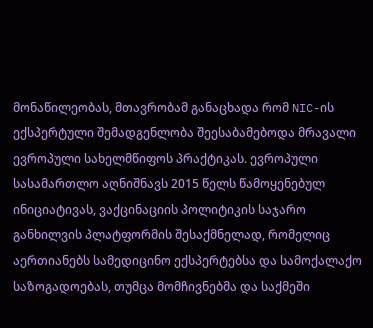მონაწილეობას, მთავრობამ განაცხადა რომ NIC-ის ექსპერტული შემადგენლობა შეესაბამებოდა მრავალი ევროპული სახელმწიფოს პრაქტიკას. ევროპული სასამართლო აღნიშნავს 2015 წელს წამოყენებულ ინიციატივას, ვაქცინაციის პოლიტიკის საჯარო განხილვის პლატფორმის შესაქმნელად, რომელიც აერთიანებს სამედიცინო ექსპერტებსა და სამოქალაქო საზოგადოებას, თუმცა მომჩივნებმა და საქმეში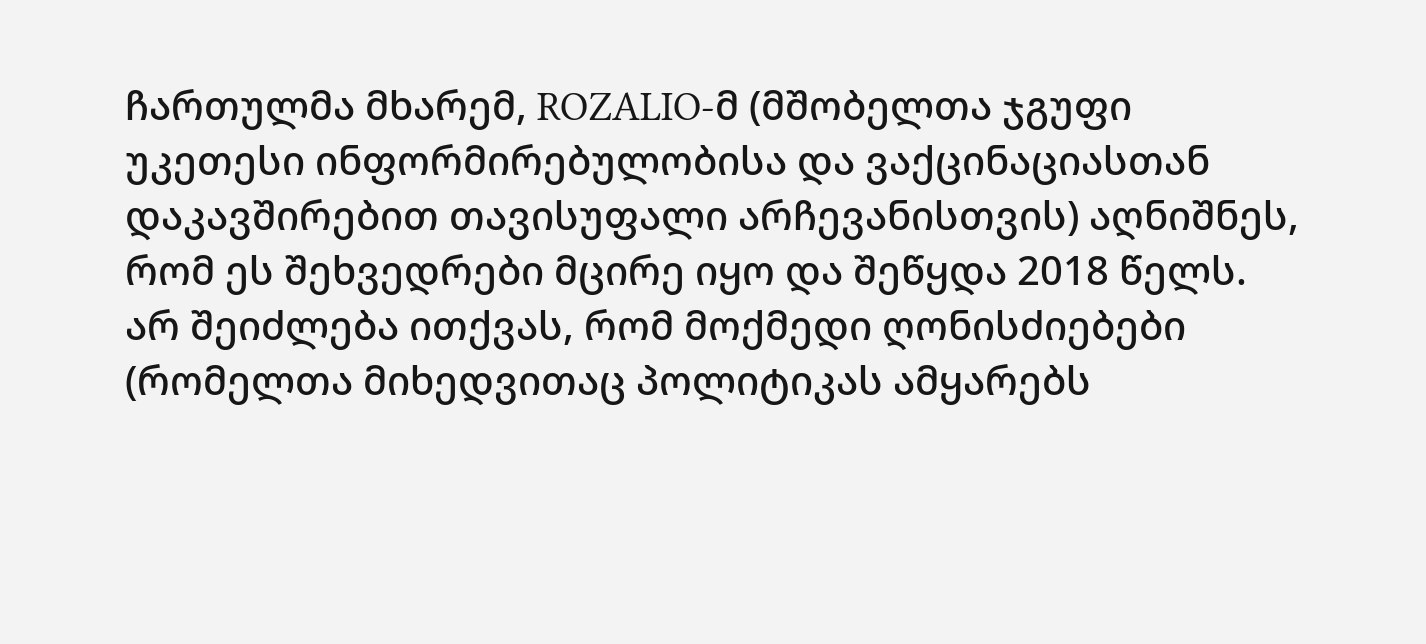ჩართულმა მხარემ, ROZALIO-მ (მშობელთა ჯგუფი უკეთესი ინფორმირებულობისა და ვაქცინაციასთან დაკავშირებით თავისუფალი არჩევანისთვის) აღნიშნეს, რომ ეს შეხვედრები მცირე იყო და შეწყდა 2018 წელს. არ შეიძლება ითქვას, რომ მოქმედი ღონისძიებები (რომელთა მიხედვითაც პოლიტიკას ამყარებს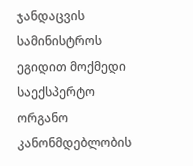ჯანდაცვის სამინისტროს ეგიდით მოქმედი საექსპერტო ორგანო კანონმდებლობის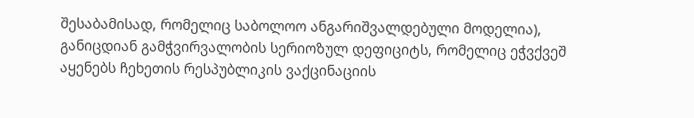შესაბამისად, რომელიც საბოლოო ანგარიშვალდებული მოდელია), განიცდიან გამჭვირვალობის სერიოზულ დეფიციტს, რომელიც ეჭვქვეშ აყენებს ჩეხეთის რესპუბლიკის ვაქცინაციის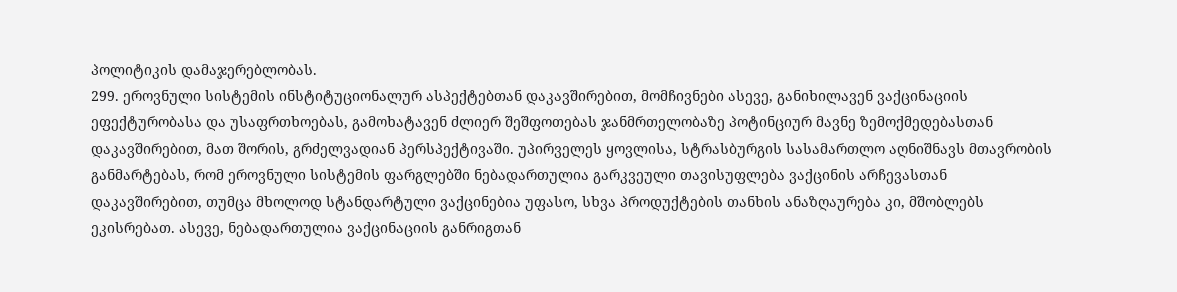პოლიტიკის დამაჯერებლობას.
299. ეროვნული სისტემის ინსტიტუციონალურ ასპექტებთან დაკავშირებით, მომჩივნები ასევე, განიხილავენ ვაქცინაციის ეფექტურობასა და უსაფრთხოებას, გამოხატავენ ძლიერ შეშფოთებას ჯანმრთელობაზე პოტინციურ მავნე ზემოქმედებასთან დაკავშირებით, მათ შორის, გრძელვადიან პერსპექტივაში. უპირველეს ყოვლისა, სტრასბურგის სასამართლო აღნიშნავს მთავრობის განმარტებას, რომ ეროვნული სისტემის ფარგლებში ნებადართულია გარკვეული თავისუფლება ვაქცინის არჩევასთან დაკავშირებით, თუმცა მხოლოდ სტანდარტული ვაქცინებია უფასო, სხვა პროდუქტების თანხის ანაზღაურება კი, მშობლებს ეკისრებათ. ასევე, ნებადართულია ვაქცინაციის განრიგთან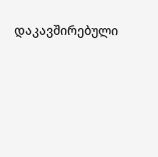დაკავშირებული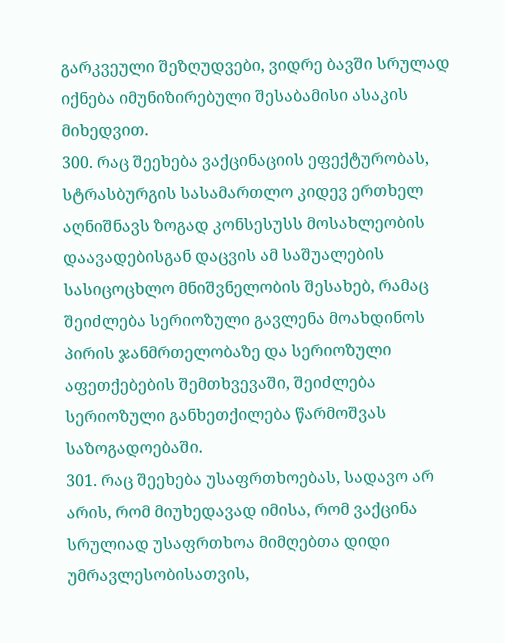გარკვეული შეზღუდვები, ვიდრე ბავში სრულად იქნება იმუნიზირებული შესაბამისი ასაკის მიხედვით.
300. რაც შეეხება ვაქცინაციის ეფექტურობას, სტრასბურგის სასამართლო კიდევ ერთხელ აღნიშნავს ზოგად კონსესუსს მოსახლეობის დაავადებისგან დაცვის ამ საშუალების სასიცოცხლო მნიშვნელობის შესახებ, რამაც შეიძლება სერიოზული გავლენა მოახდინოს პირის ჯანმრთელობაზე და სერიოზული აფეთქებების შემთხვევაში, შეიძლება სერიოზული განხეთქილება წარმოშვას საზოგადოებაში.
301. რაც შეეხება უსაფრთხოებას, სადავო არ არის, რომ მიუხედავად იმისა, რომ ვაქცინა სრულიად უსაფრთხოა მიმღებთა დიდი უმრავლესობისათვის,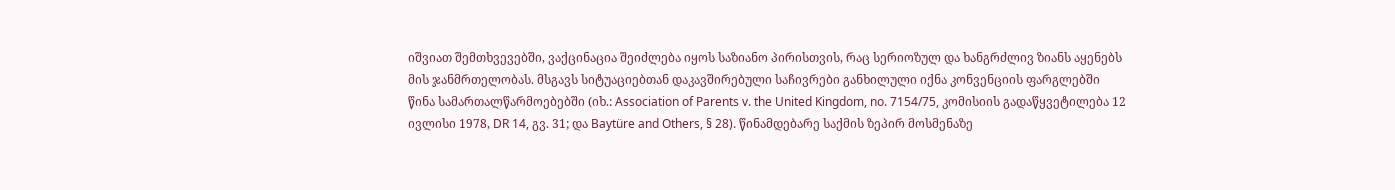იშვიათ შემთხვევებში, ვაქცინაცია შეიძლება იყოს საზიანო პირისთვის, რაც სერიოზულ და ხანგრძლივ ზიანს აყენებს მის ჯანმრთელობას. მსგავს სიტუაციებთან დაკავშირებული საჩივრები განხილული იქნა კონვენციის ფარგლებში წინა სამართალწარმოებებში (იხ.: Association of Parents v. the United Kingdom, no. 7154/75, კომისიის გადაწყვეტილება 12 ივლისი 1978, DR 14, გვ. 31; და Baytüre and Others, § 28). წინამდებარე საქმის ზეპირ მოსმენაზე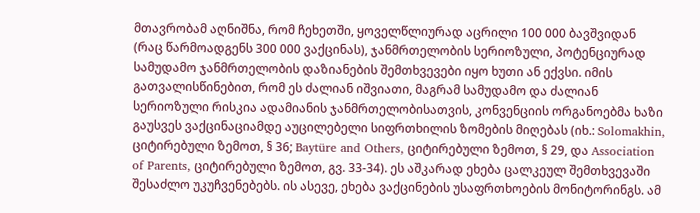მთავრობამ აღნიშნა, რომ ჩეხეთში, ყოველწლიურად აცრილი 100 000 ბავშვიდან (რაც წარმოადგენს 300 000 ვაქცინას), ჯანმრთელობის სერიოზული, პოტენციურად სამუდამო ჯანმრთელობის დაზიანების შემთხვევები იყო ხუთი ან ექვსი. იმის გათვალისწინებით, რომ ეს ძალიან იშვიათი, მაგრამ სამუდამო და ძალიან სერიოზული რისკია ადამიანის ჯანმრთელობისათვის, კონვენციის ორგანოებმა ხაზი გაუსვეს ვაქცინაციამდე აუცილებელი სიფრთხილის ზომების მიღებას (იხ.: Solomakhin, ციტირებული ზემოთ, § 36; Baytüre and Others, ციტირებული ზემოთ, § 29, და Association of Parents, ციტირებული ზემოთ, გვ. 33-34). ეს აშკარად ეხება ცალკეულ შემთხვევაში შესაძლო უკუჩვენებებს. ის ასევე, ეხება ვაქცინების უსაფრთხოების მონიტორინგს. ამ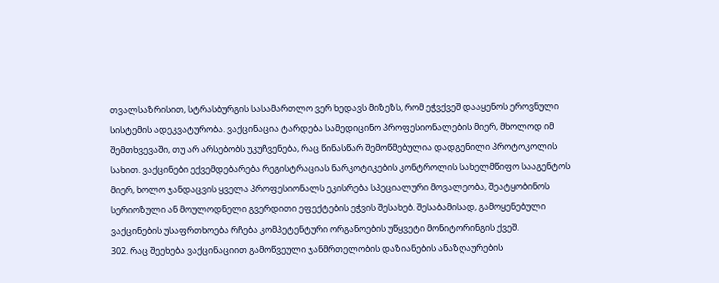თვალსაზრისით, სტრასბურგის სასამართლო ვერ ხედავს მიზეზს, რომ ეჭვქვეშ დააყენოს ეროვნული სისტემის ადეკვატურობა. ვაქცინაცია ტარდება სამედიცინო პროფესიონალების მიერ, მხოლოდ იმ შემთხვევაში, თუ არ არსებობს უკუჩვენება, რაც წინასწარ შემოწმებულია დადგენილი პროტოკოლის სახით. ვაქცინები ექვემდებარება რეგისტრაციას ნარკოტიკების კონტროლის სახელმწიფო სააგენტოს მიერ, ხოლო ჯანდაცვის ყველა პროფესიონალს ეკისრება სპეციალური მოვალეობა, შეატყობინოს სერიოზული ან მოულოდნელი გვერდითი ეფექტების ეჭვის შესახებ. შესაბამისად, გამოყენებული ვაქცინების უსაფრთხოება რჩება კომპეტენტური ორგანოების უწყვეტი მონიტორინგის ქვეშ.
302. რაც შეეხება ვაქცინაციით გამოწვეული ჯანმრთელობის დაზიანების ანაზღაურების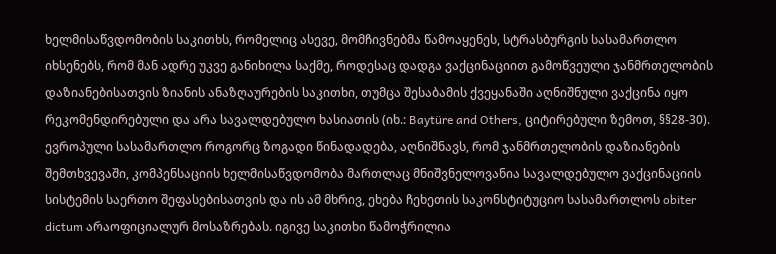ხელმისაწვდომობის საკითხს, რომელიც ასევე, მომჩივნებმა წამოაყენეს, სტრასბურგის სასამართლო იხსენებს, რომ მან ადრე უკვე განიხილა საქმე, როდესაც დადგა ვაქცინაციით გამოწვეული ჯანმრთელობის დაზიანებისათვის ზიანის ანაზღაურების საკითხი, თუმცა შესაბამის ქვეყანაში აღნიშნული ვაქცინა იყო რეკომენდირებული და არა სავალდებულო ხასიათის (იხ.: Baytüre and Others, ციტირებული ზემოთ, §§28-30). ევროპული სასამართლო როგორც ზოგადი წინადადება, აღნიშნავს, რომ ჯანმრთელობის დაზიანების შემთხვევაში, კომპენსაციის ხელმისაწვდომობა მართლაც მნიშვნელოვანია სავალდებულო ვაქცინაციის სისტემის საერთო შეფასებისათვის და ის ამ მხრივ, ეხება ჩეხეთის საკონსტიტუციო სასამართლოს obiter dictum არაოფიციალურ მოსაზრებას. იგივე საკითხი წამოჭრილია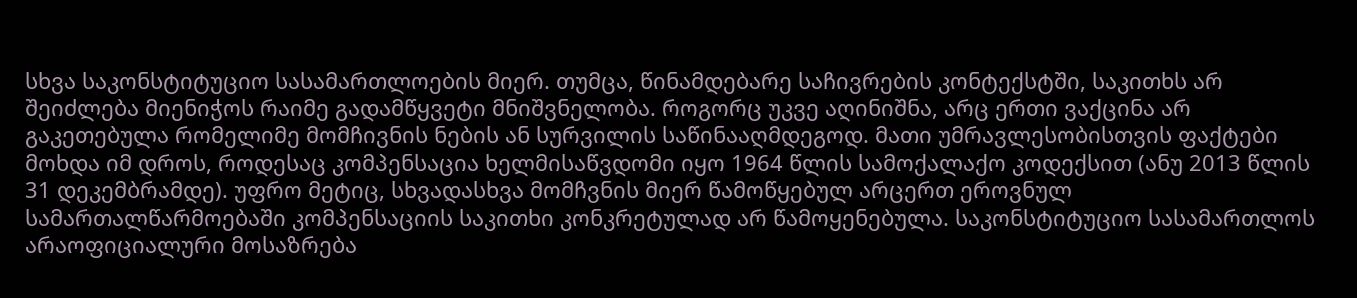სხვა საკონსტიტუციო სასამართლოების მიერ. თუმცა, წინამდებარე საჩივრების კონტექსტში, საკითხს არ შეიძლება მიენიჭოს რაიმე გადამწყვეტი მნიშვნელობა. როგორც უკვე აღინიშნა, არც ერთი ვაქცინა არ გაკეთებულა რომელიმე მომჩივნის ნების ან სურვილის საწინააღმდეგოდ. მათი უმრავლესობისთვის ფაქტები მოხდა იმ დროს, როდესაც კომპენსაცია ხელმისაწვდომი იყო 1964 წლის სამოქალაქო კოდექსით (ანუ 2013 წლის 31 დეკემბრამდე). უფრო მეტიც, სხვადასხვა მომჩვნის მიერ წამოწყებულ არცერთ ეროვნულ სამართალწარმოებაში კომპენსაციის საკითხი კონკრეტულად არ წამოყენებულა. საკონსტიტუციო სასამართლოს არაოფიციალური მოსაზრება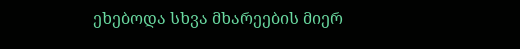ეხებოდა სხვა მხარეების მიერ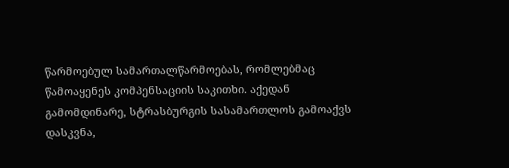წარმოებულ სამართალწარმოებას, რომლებმაც წამოაყენეს კომპენსაციის საკითხი. აქედან გამომდინარე, სტრასბურგის სასამართლოს გამოაქვს დასკვნა,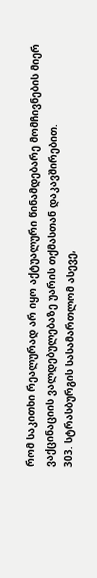რომ საკითხი რეალურად არ იყო აქტუალური წინამდებარე მომჩივნების მიერ ვაქცინაციის ვალდებულებაზე უარის თქმასთან დაკავშირებით.
303. სტრასბურგის სასამართლომ ასევე,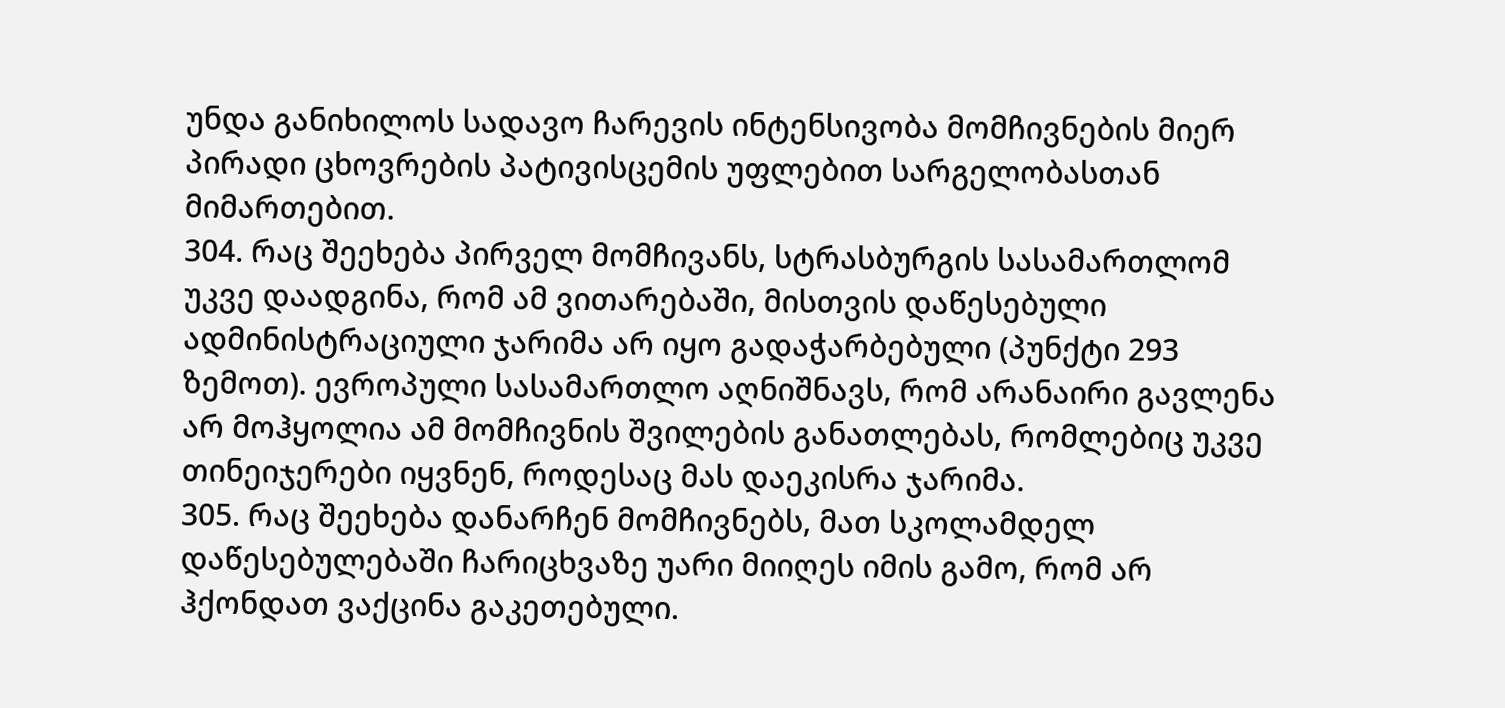უნდა განიხილოს სადავო ჩარევის ინტენსივობა მომჩივნების მიერ პირადი ცხოვრების პატივისცემის უფლებით სარგელობასთან მიმართებით.
304. რაც შეეხება პირველ მომჩივანს, სტრასბურგის სასამართლომ უკვე დაადგინა, რომ ამ ვითარებაში, მისთვის დაწესებული ადმინისტრაციული ჯარიმა არ იყო გადაჭარბებული (პუნქტი 293 ზემოთ). ევროპული სასამართლო აღნიშნავს, რომ არანაირი გავლენა არ მოჰყოლია ამ მომჩივნის შვილების განათლებას, რომლებიც უკვე თინეიჯერები იყვნენ, როდესაც მას დაეკისრა ჯარიმა.
305. რაც შეეხება დანარჩენ მომჩივნებს, მათ სკოლამდელ დაწესებულებაში ჩარიცხვაზე უარი მიიღეს იმის გამო, რომ არ ჰქონდათ ვაქცინა გაკეთებული.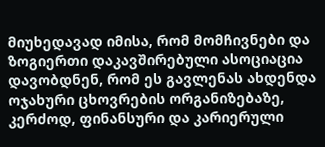მიუხედავად იმისა, რომ მომჩივნები და ზოგიერთი დაკავშირებული ასოციაცია დავობდნენ, რომ ეს გავლენას ახდენდა ოჯახური ცხოვრების ორგანიზებაზე, კერძოდ, ფინანსური და კარიერული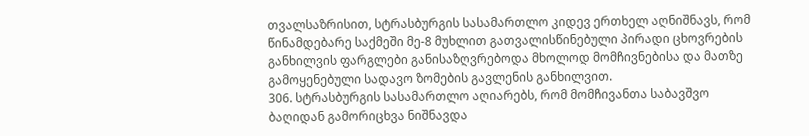თვალსაზრისით, სტრასბურგის სასამართლო კიდევ ერთხელ აღნიშნავს, რომ წინამდებარე საქმეში მე-8 მუხლით გათვალისწინებული პირადი ცხოვრების განხილვის ფარგლები განისაზღვრებოდა მხოლოდ მომჩივნებისა და მათზე გამოყენებული სადავო ზომების გავლენის განხილვით.
306. სტრასბურგის სასამართლო აღიარებს, რომ მომჩივანთა საბავშვო ბაღიდან გამორიცხვა ნიშნავდა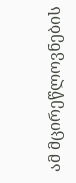ამ მცირეწლოვნების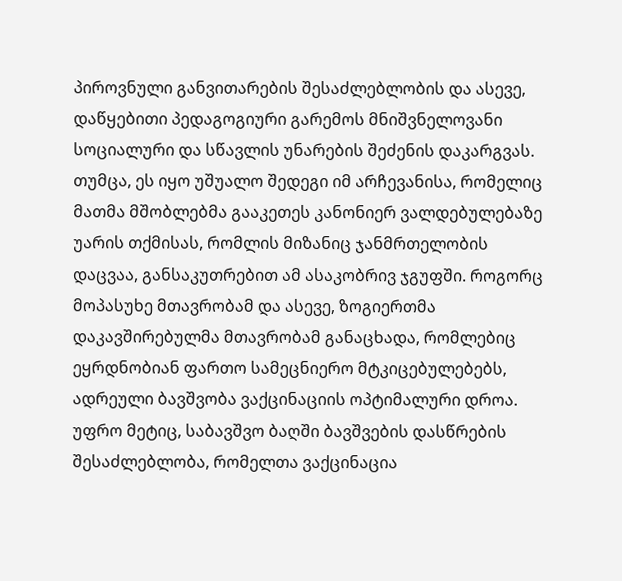პიროვნული განვითარების შესაძლებლობის და ასევე, დაწყებითი პედაგოგიური გარემოს მნიშვნელოვანი სოციალური და სწავლის უნარების შეძენის დაკარგვას. თუმცა, ეს იყო უშუალო შედეგი იმ არჩევანისა, რომელიც მათმა მშობლებმა გააკეთეს კანონიერ ვალდებულებაზე უარის თქმისას, რომლის მიზანიც ჯანმრთელობის დაცვაა, განსაკუთრებით ამ ასაკობრივ ჯგუფში. როგორც მოპასუხე მთავრობამ და ასევე, ზოგიერთმა დაკავშირებულმა მთავრობამ განაცხადა, რომლებიც ეყრდნობიან ფართო სამეცნიერო მტკიცებულებებს, ადრეული ბავშვობა ვაქცინაციის ოპტიმალური დროა. უფრო მეტიც, საბავშვო ბაღში ბავშვების დასწრების შესაძლებლობა, რომელთა ვაქცინაცია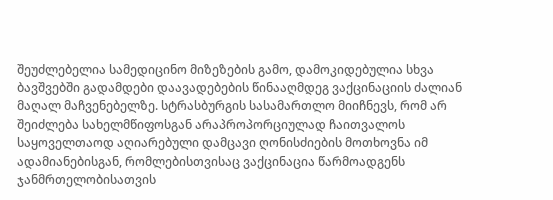შეუძლებელია სამედიცინო მიზეზების გამო, დამოკიდებულია სხვა ბავშვებში გადამდები დაავადებების წინააღმდეგ ვაქცინაციის ძალიან მაღალ მაჩვენებელზე. სტრასბურგის სასამართლო მიიჩნევს, რომ არ შეიძლება სახელმწიფოსგან არაპროპორციულად ჩაითვალოს საყოველთაოდ აღიარებული დამცავი ღონისძიების მოთხოვნა იმ ადამიანებისგან, რომლებისთვისაც ვაქცინაცია წარმოადგენს ჯანმრთელობისათვის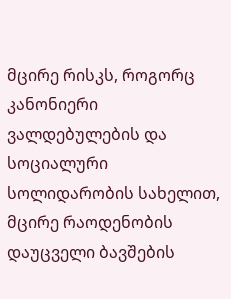მცირე რისკს, როგორც კანონიერი ვალდებულების და სოციალური სოლიდარობის სახელით, მცირე რაოდენობის დაუცველი ბავშების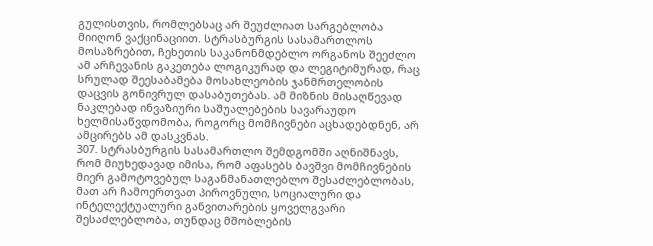გულისთვის, რომლებსაც არ შეუძლიათ სარგებლობა მიიღონ ვაქცინაციით. სტრასბურგის სასამართლოს მოსაზრებით, ჩეხეთის საკანონმდებლო ორგანოს შეეძლო ამ არჩევანის გაკეთება ლოგიკურად და ლეგიტიმურად, რაც სრულად შეესაბამება მოსახლეობის ჯანმრთელობის დაცვის გონივრულ დასაბუთებას. ამ მიზნის მისაღწევად ნაკლებად ინვაზიური საშუალებების სავარაუდო ხელმისაწვდომობა, როგორც მომჩივნები აცხადებდნენ, არ ამცირებს ამ დასკვნას.
307. სტრასბურგის სასამართლო შემდგომში აღნიშნავს, რომ მიუხედავად იმისა, რომ აფასებს ბავშვი მომჩივნების მიერ გამოტოვებულ საგანმანათლებლო შესაძლებლობას, მათ არ ჩამოერთვათ პიროვნული, სოციალური და ინტელექტუალური განვითარების ყოველგვარი შესაძლებლობა, თუნდაც მშობლების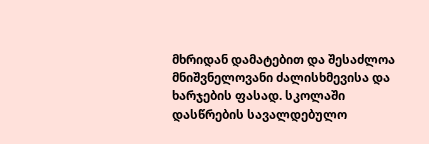მხრიდან დამატებით და შესაძლოა მნიშვნელოვანი ძალისხმევისა და ხარჯების ფასად. სკოლაში დასწრების სავალდებულო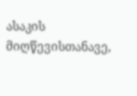ასაკის მიღწევისთანავე,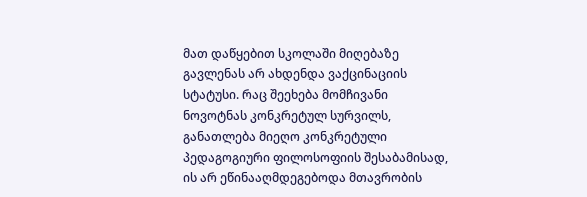მათ დაწყებით სკოლაში მიღებაზე გავლენას არ ახდენდა ვაქცინაციის სტატუსი. რაც შეეხება მომჩივანი ნოვოტნას კონკრეტულ სურვილს, განათლება მიეღო კონკრეტული პედაგოგიური ფილოსოფიის შესაბამისად, ის არ ეწინააღმდეგებოდა მთავრობის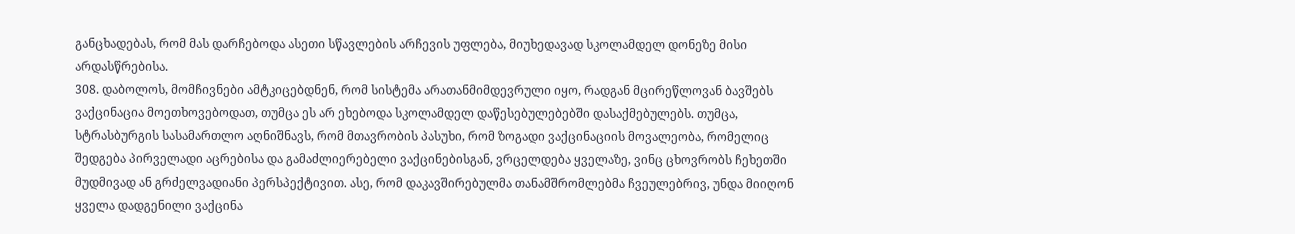განცხადებას, რომ მას დარჩებოდა ასეთი სწავლების არჩევის უფლება, მიუხედავად სკოლამდელ დონეზე მისი არდასწრებისა.
308. დაბოლოს, მომჩივნები ამტკიცებდნენ, რომ სისტემა არათანმიმდევრული იყო, რადგან მცირეწლოვან ბავშებს ვაქცინაცია მოეთხოვებოდათ, თუმცა ეს არ ეხებოდა სკოლამდელ დაწესებულებებში დასაქმებულებს. თუმცა, სტრასბურგის სასამართლო აღნიშნავს, რომ მთავრობის პასუხი, რომ ზოგადი ვაქცინაციის მოვალეობა, რომელიც შედგება პირველადი აცრებისა და გამაძლიერებელი ვაქცინებისგან, ვრცელდება ყველაზე, ვინც ცხოვრობს ჩეხეთში მუდმივად ან გრძელვადიანი პერსპექტივით. ასე, რომ დაკავშირებულმა თანამშრომლებმა ჩვეულებრივ, უნდა მიიღონ ყველა დადგენილი ვაქცინა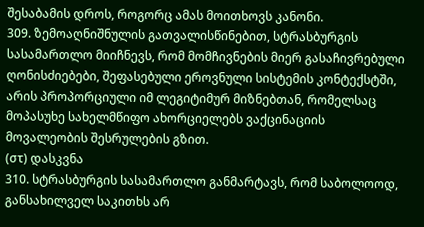შესაბამის დროს, როგორც ამას მოითხოვს კანონი.
309. ზემოაღნიშნულის გათვალისწინებით, სტრასბურგის სასამართლო მიიჩნევს, რომ მომჩივნების მიერ გასაჩივრებული ღონისძიებები, შეფასებული ეროვნული სისტემის კონტექსტში, არის პროპორციული იმ ლეგიტიმურ მიზნებთან, რომელსაც მოპასუხე სახელმწიფო ახორციელებს ვაქცინაციის მოვალეობის შესრულების გზით.
(στ) დასკვნა
310. სტრასბურგის სასამართლო განმარტავს, რომ საბოლოოდ, განსახილველ საკითხს არ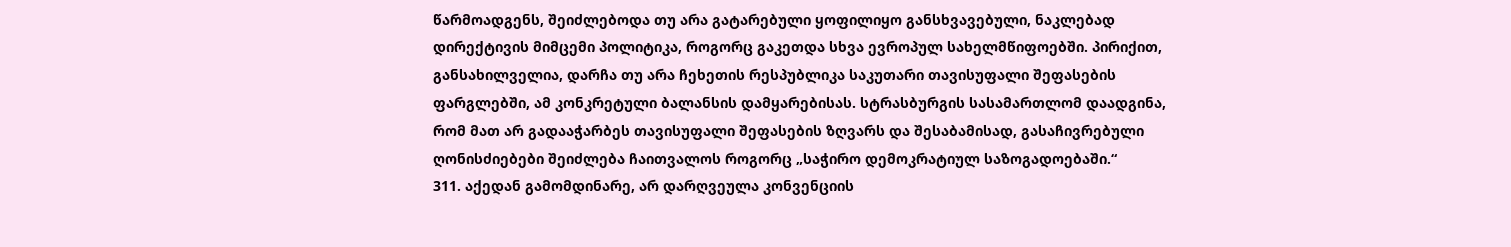წარმოადგენს, შეიძლებოდა თუ არა გატარებული ყოფილიყო განსხვავებული, ნაკლებად დირექტივის მიმცემი პოლიტიკა, როგორც გაკეთდა სხვა ევროპულ სახელმწიფოებში. პირიქით, განსახილველია, დარჩა თუ არა ჩეხეთის რესპუბლიკა საკუთარი თავისუფალი შეფასების ფარგლებში, ამ კონკრეტული ბალანსის დამყარებისას. სტრასბურგის სასამართლომ დაადგინა, რომ მათ არ გადააჭარბეს თავისუფალი შეფასების ზღვარს და შესაბამისად, გასაჩივრებული ღონისძიებები შეიძლება ჩაითვალოს როგორც „საჭირო დემოკრატიულ საზოგადოებაში.“
311. აქედან გამომდინარე, არ დარღვეულა კონვენციის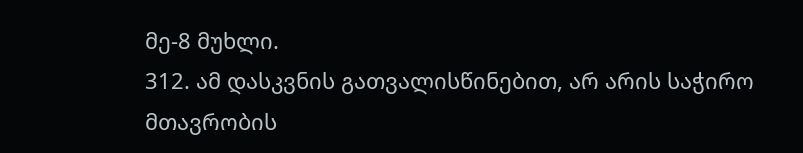მე-8 მუხლი.
312. ამ დასკვნის გათვალისწინებით, არ არის საჭირო მთავრობის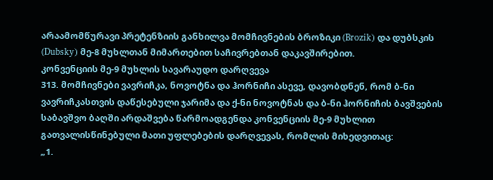არაამომწურავი პრეტენზიის განხილვა მომჩივნების ბროზიკი (Brozik) და დუბსკის (Dubsky) მე-8 მუხლთან მიმართებით საჩივრებთან დაკავშირებით.
კონვენციის მე-9 მუხლის სავარაუდო დარღვევა
313. მომჩივნები ვავრიჩკა, ნოვოტნა და ჰორნიჩი ასევე, დავობდნენ, რომ ბ-ნი ვავრიჩკასთვის დაწესებული ჯარიმა და ქ-ნი ნოვოტნას და ბ-ნი ჰორნიჩის ბავშვების საბავშვო ბაღში არდაშვება წარმოადგენდა კონვენციის მე-9 მუხლით გათვალისწინებული მათი უფლებების დარღვევას, რომლის მიხედვითაც:
„1.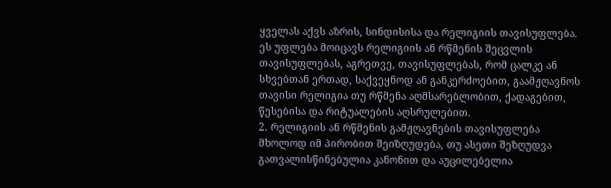ყველას აქვს აზრის, სინდისისა და რელიგიის თავისუფლება. ეს უფლება მოიცავს რელიგიის ან რწმენის შეცვლის თავისუფლებას, აგრეთვე, თავისუფლებას, რომ ცალკე ან სხვებთან ერთად, საქვეყნოდ ან განკერძოებით, გაამჟღავნოს თავისი რელიგია თუ რწმენა აღმსარებლობით, ქადაგებით, წესებისა და რიტუალების აღსრულებით.
2. რელიგიის ან რწმენის გამჟღავნების თავისუფლება მხოლოდ იმ პირობით შეიზღუდება, თუ ასეთი შეზღუდვა გათვალისწინებულია კანონით და აუცილებელია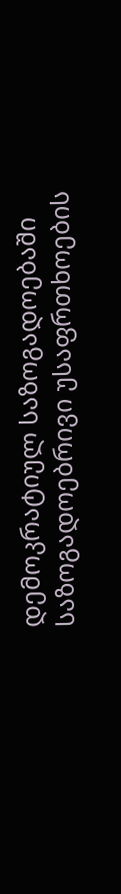დემოკრატიულ საზოგადოებაში საზოგადოებრივი უსაფრთხოების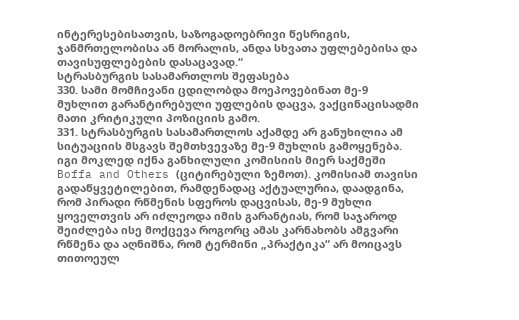ინტერესებისათვის, საზოგადოებრივი წესრიგის, ჯანმრთელობისა ან მორალის, ანდა სხვათა უფლებებისა და თავისუფლებების დასაცავად.“
სტრასბურგის სასამართლოს შეფასება
330. სამი მომჩივანი ცდილობდა მოეპოვებინათ მე-9 მუხლით გარანტირებული უფლების დაცვა, ვაქცინაცისადმი მათი კრიტიკული პოზიციის გამო.
331. სტრასბურგის სასამართლოს აქამდე არ განუხილია ამ სიტუაციის მსგავს შემთხვევაზე მე-9 მუხლის გამოყენება. იგი მოკლედ იქნა განხილული კომისიის მიერ საქმეში Boffa and Others (ციტირებული ზემოთ). კომისიამ თავისი გადაწყვეტილებით, რამდენადაც აქტუალურია, დაადგინა, რომ პირადი რწმენის სფეროს დაცვისას, მე-9 მუხლი ყოველთვის არ იძლეოდა იმის გარანტიას, რომ საჯაროდ შეიძლება ისე მოქცევა როგორც ამას კარნახობს ამგვარი რწმენა და აღნიშნა, რომ ტერმინი „პრაქტიკა“ არ მოიცავს თითოეულ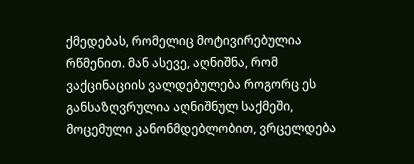ქმედებას, რომელიც მოტივირებულია რწმენით. მან ასევე, აღნიშნა, რომ ვაქცინაციის ვალდებულება როგორც ეს განსაზღვრულია აღნიშნულ საქმეში, მოცემული კანონმდებლობით, ვრცელდება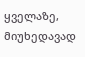ყველაზე, მიუხედავად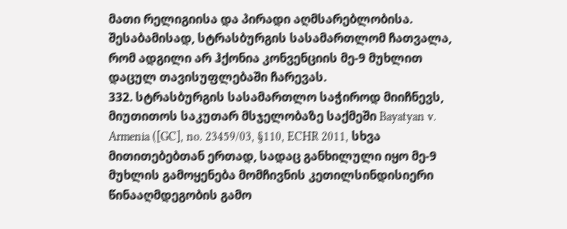მათი რელიგიისა და პირადი აღმსარებლობისა. შესაბამისად, სტრასბურგის სასამართლომ ჩათვალა, რომ ადგილი არ ჰქონია კონვენციის მე-9 მუხლით დაცულ თავისუფლებაში ჩარევას.
332. სტრასბურგის სასამართლო საჭიროდ მიიჩნევს, მიუთითოს საკუთარ მსჯელობაზე საქმეში Bayatyan v. Armenia ([GC], no. 23459/03, §110, ECHR 2011, სხვა მითითებებთან ერთად, სადაც განხილული იყო მე-9 მუხლის გამოყენება მომჩივნის კეთილსინდისიერი წინააღმდეგობის გამო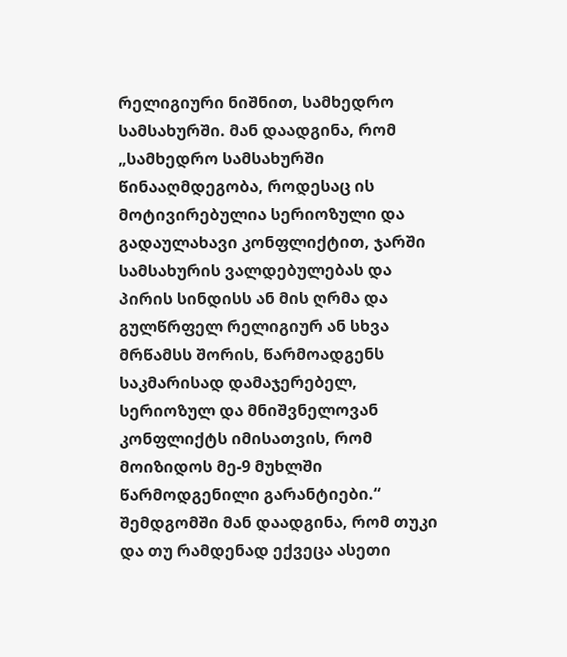რელიგიური ნიშნით, სამხედრო სამსახურში. მან დაადგინა, რომ „სამხედრო სამსახურში წინააღმდეგობა, როდესაც ის მოტივირებულია სერიოზული და გადაულახავი კონფლიქტით, ჯარში სამსახურის ვალდებულებას და პირის სინდისს ან მის ღრმა და გულწრფელ რელიგიურ ან სხვა მრწამსს შორის, წარმოადგენს საკმარისად დამაჯერებელ, სერიოზულ და მნიშვნელოვან კონფლიქტს იმისათვის, რომ მოიზიდოს მე-9 მუხლში წარმოდგენილი გარანტიები.“ შემდგომში მან დაადგინა, რომ თუკი და თუ რამდენად ექვეცა ასეთი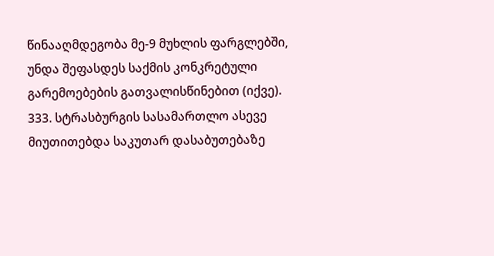წინააღმდეგობა მე-9 მუხლის ფარგლებში, უნდა შეფასდეს საქმის კონკრეტული გარემოებების გათვალისწინებით (იქვე).
333. სტრასბურგის სასამართლო ასევე მიუთითებდა საკუთარ დასაბუთებაზე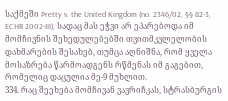საქმეში Pretty v. the United Kingdom (no. 2346/02, §§ 82-3, ECHR 2002‑III), სადაც მას ეჭვი არ ეპარებოდა იმ მომჩივნის შეხედულებებში თვითმკვლელობის დახმარების შესახებ, თუმცა აღნიშნა, რომ ყველა მოსაზრება წარმოადგენს რწმენას იმ გაგებით, რომელიც დაცულია მე-9 მუხლით.
334. რაც შეეხება მომჩივან ვავრიჩკას, სტრასბურგის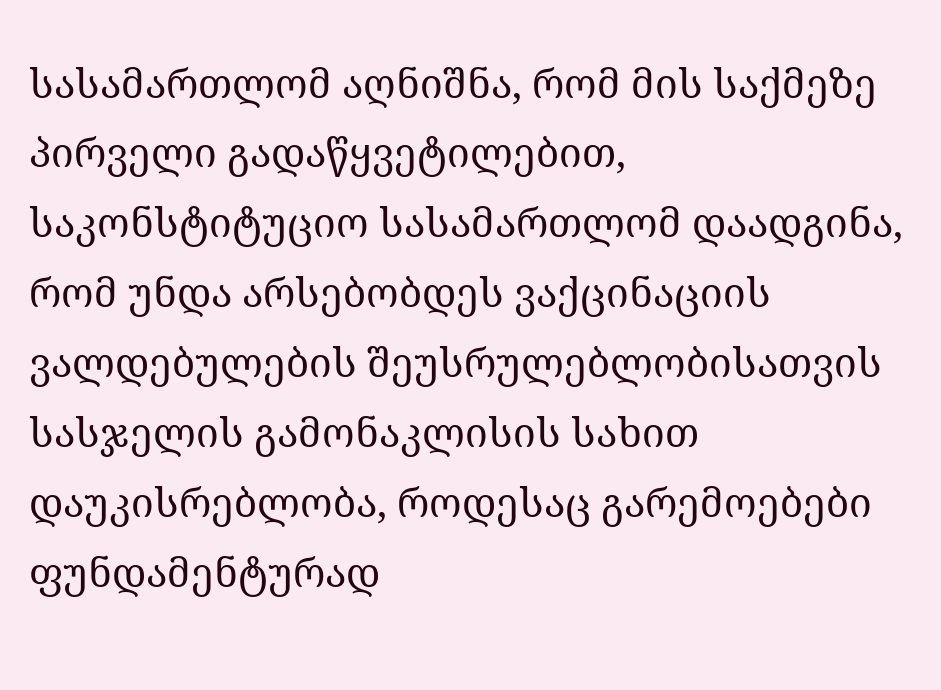სასამართლომ აღნიშნა, რომ მის საქმეზე პირველი გადაწყვეტილებით, საკონსტიტუციო სასამართლომ დაადგინა, რომ უნდა არსებობდეს ვაქცინაციის ვალდებულების შეუსრულებლობისათვის სასჯელის გამონაკლისის სახით დაუკისრებლობა, როდესაც გარემოებები ფუნდამენტურად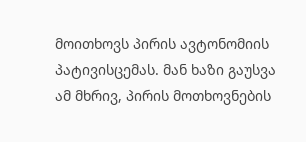მოითხოვს პირის ავტონომიის პატივისცემას. მან ხაზი გაუსვა ამ მხრივ, პირის მოთხოვნების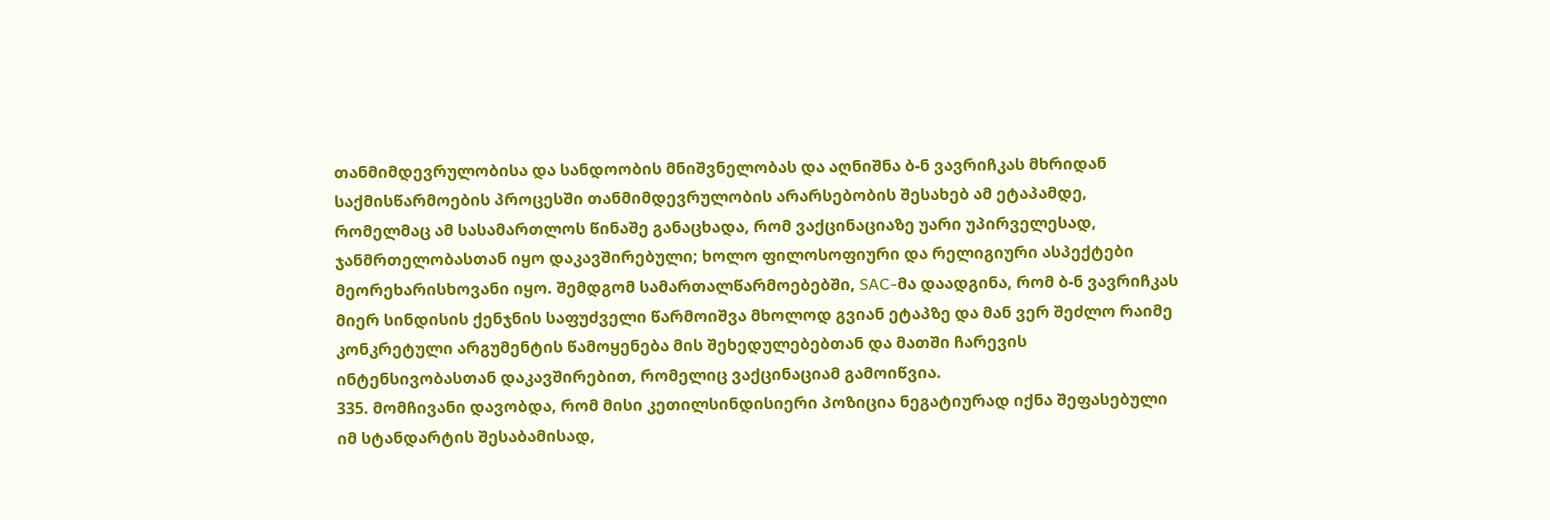თანმიმდევრულობისა და სანდოობის მნიშვნელობას და აღნიშნა ბ-ნ ვავრიჩკას მხრიდან საქმისწარმოების პროცესში თანმიმდევრულობის არარსებობის შესახებ ამ ეტაპამდე, რომელმაც ამ სასამართლოს წინაშე განაცხადა, რომ ვაქცინაციაზე უარი უპირველესად, ჯანმრთელობასთან იყო დაკავშირებული; ხოლო ფილოსოფიური და რელიგიური ასპექტები მეორეხარისხოვანი იყო. შემდგომ სამართალწარმოებებში, SAC-მა დაადგინა, რომ ბ-ნ ვავრიჩკას მიერ სინდისის ქენჯნის საფუძველი წარმოიშვა მხოლოდ გვიან ეტაპზე და მან ვერ შეძლო რაიმე კონკრეტული არგუმენტის წამოყენება მის შეხედულებებთან და მათში ჩარევის ინტენსივობასთან დაკავშირებით, რომელიც ვაქცინაციამ გამოიწვია.
335. მომჩივანი დავობდა, რომ მისი კეთილსინდისიერი პოზიცია ნეგატიურად იქნა შეფასებული იმ სტანდარტის შესაბამისად,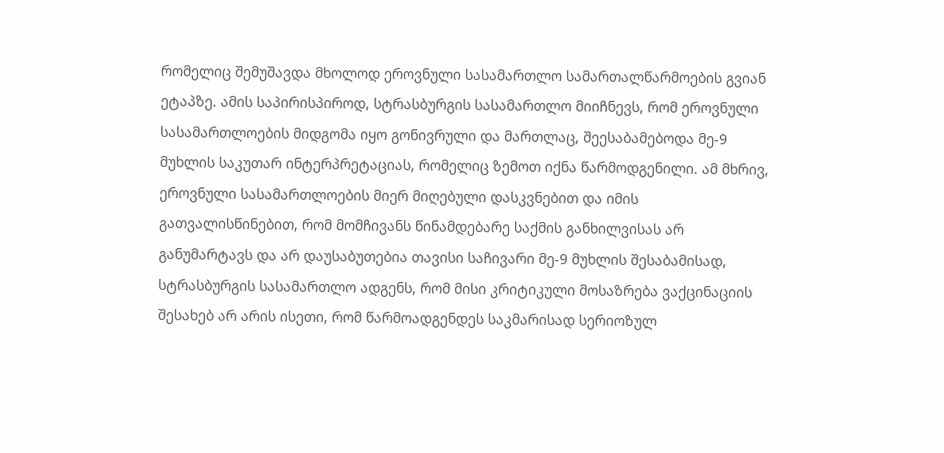რომელიც შემუშავდა მხოლოდ ეროვნული სასამართლო სამართალწარმოების გვიან ეტაპზე. ამის საპირისპიროდ, სტრასბურგის სასამართლო მიიჩნევს, რომ ეროვნული სასამართლოების მიდგომა იყო გონივრული და მართლაც, შეესაბამებოდა მე-9 მუხლის საკუთარ ინტერპრეტაციას, რომელიც ზემოთ იქნა წარმოდგენილი. ამ მხრივ, ეროვნული სასამართლოების მიერ მიღებული დასკვნებით და იმის გათვალისწინებით, რომ მომჩივანს წინამდებარე საქმის განხილვისას არ განუმარტავს და არ დაუსაბუთებია თავისი საჩივარი მე-9 მუხლის შესაბამისად, სტრასბურგის სასამართლო ადგენს, რომ მისი კრიტიკული მოსაზრება ვაქცინაციის შესახებ არ არის ისეთი, რომ წარმოადგენდეს საკმარისად სერიოზულ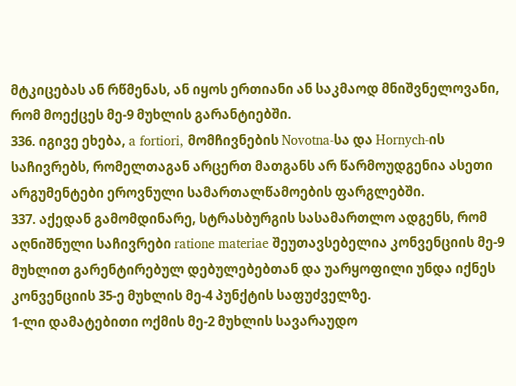მტკიცებას ან რწმენას, ან იყოს ერთიანი ან საკმაოდ მნიშვნელოვანი, რომ მოექცეს მე‑9 მუხლის გარანტიებში.
336. იგივე ეხება, a fortiori, მომჩივნების Novotna-სა და Hornych-ის საჩივრებს, რომელთაგან არცერთ მათგანს არ წარმოუდგენია ასეთი არგუმენტები ეროვნული სამართალწამოების ფარგლებში.
337. აქედან გამომდინარე, სტრასბურგის სასამართლო ადგენს, რომ აღნიშნული საჩივრები ratione materiae შეუთავსებელია კონვენციის მე-9 მუხლით გარენტირებულ დებულებებთან და უარყოფილი უნდა იქნეს კონვენციის 35-ე მუხლის მე-4 პუნქტის საფუძველზე.
1-ლი დამატებითი ოქმის მე-2 მუხლის სავარაუდო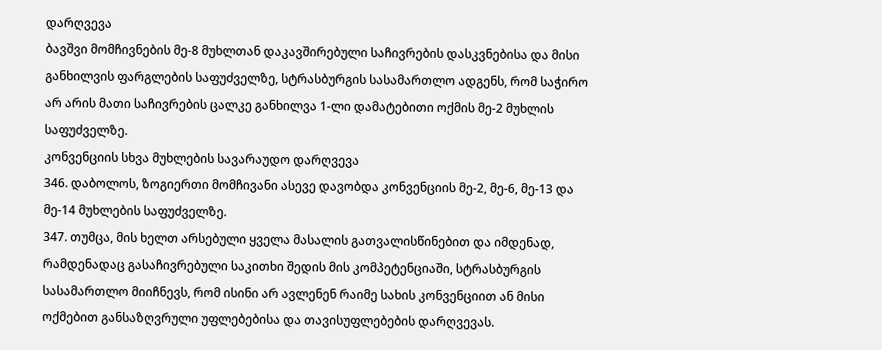დარღვევა
ბავშვი მომჩივნების მე-8 მუხლთან დაკავშირებული საჩივრების დასკვნებისა და მისი განხილვის ფარგლების საფუძველზე, სტრასბურგის სასამართლო ადგენს, რომ საჭირო არ არის მათი საჩივრების ცალკე განხილვა 1-ლი დამატებითი ოქმის მე-2 მუხლის საფუძველზე.
კონვენციის სხვა მუხლების სავარაუდო დარღვევა
346. დაბოლოს, ზოგიერთი მომჩივანი ასევე დავობდა კონვენციის მე-2, მე-6, მე-13 და მე-14 მუხლების საფუძველზე.
347. თუმცა, მის ხელთ არსებული ყველა მასალის გათვალისწინებით და იმდენად, რამდენადაც გასაჩივრებული საკითხი შედის მის კომპეტენციაში, სტრასბურგის სასამართლო მიიჩნევს, რომ ისინი არ ავლენენ რაიმე სახის კონვენციით ან მისი ოქმებით განსაზღვრული უფლებებისა და თავისუფლებების დარღვევას.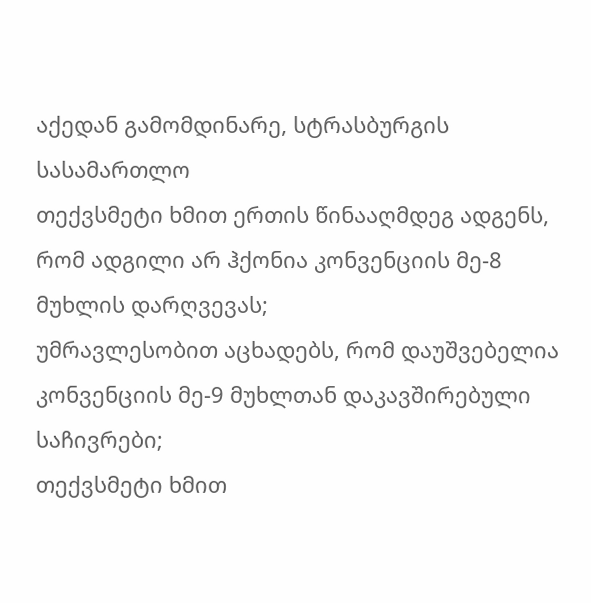აქედან გამომდინარე, სტრასბურგის სასამართლო
თექვსმეტი ხმით ერთის წინააღმდეგ ადგენს, რომ ადგილი არ ჰქონია კონვენციის მე-8 მუხლის დარღვევას;
უმრავლესობით აცხადებს, რომ დაუშვებელია კონვენციის მე-9 მუხლთან დაკავშირებული საჩივრები;
თექვსმეტი ხმით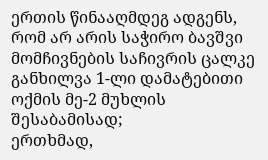ერთის წინააღმდეგ ადგენს, რომ არ არის საჭირო ბავშვი მომჩივნების საჩივრის ცალკე განხილვა 1-ლი დამატებითი ოქმის მე-2 მუხლის შესაბამისად;
ერთხმად,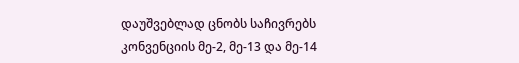დაუშვებლად ცნობს საჩივრებს კონვენციის მე-2, მე-13 და მე-14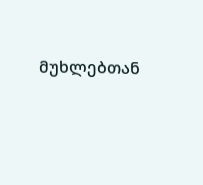მუხლებთან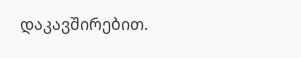დაკავშირებით.